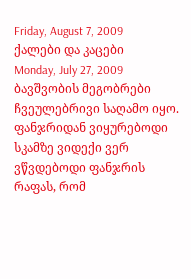Friday, August 7, 2009
ქალები და კაცები
Monday, July 27, 2009
ბავშვობის მეგობრები
ჩვეულებრივი საღამო იყო.
ფანჯრიდან ვიყურებოდი სკამზე ვიდექი ვერ ვწვდებოდი ფანჯრის რაფას, რომ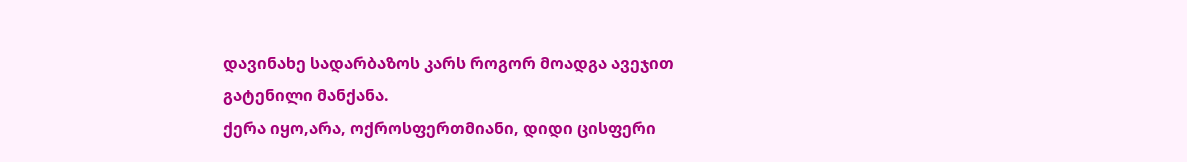დავინახე სადარბაზოს კარს როგორ მოადგა ავეჯით გატენილი მანქანა.
ქერა იყო,არა, ოქროსფერთმიანი, დიდი ცისფერი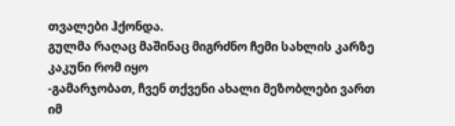თვალები ჰქონდა.
გულმა რაღაც მაშინაც მიგრძნო ჩემი სახლის კარზე კაკუნი რომ იყო
-გამარჯობათ, ჩვენ თქვენი ახალი მეზობლები ვართ
იმ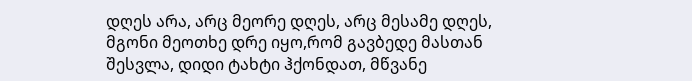დღეს არა, არც მეორე დღეს, არც მესამე დღეს, მგონი მეოთხე დრე იყო,რომ გავბედე მასთან შესვლა, დიდი ტახტი ჰქონდათ, მწვანე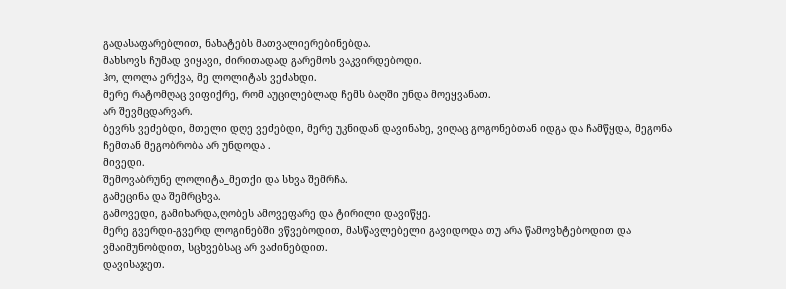გადასაფარებლით, ნახატებს მათვალიერებინებდა.
მახსოვს ჩუმად ვიყავი, ძირითადად გარემოს ვაკვირდებოდი.
ჰო, ლოლა ერქვა, მე ლოლიტას ვეძახდი.
მერე რატომღაც ვიფიქრე, რომ აუცილებლად ჩემს ბაღში უნდა მოეყვანათ.
არ შევმცდარვარ.
ბევრს ვეძებდი, მთელი დღე ვეძებდი, მერე უკნიდან დავინახე, ვიღაც გოგონებთან იდგა და ჩამწყდა, მეგონა ჩემთან მეგობრობა არ უნდოდა .
მივედი.
შემოვაბრუნე ლოლიტა_მეთქი და სხვა შემრჩა.
გამეცინა და შემრცხვა.
გამოვედი, გამიხარდა,ღობეს ამოვეფარე და ტირილი დავიწყე.
მერე გვერდი-გვერდ ლოგინებში ვწვებოდით, მასწავლებელი გავიდოდა თუ არა წამოვხტებოდით და ვმაიმუნობდით, სცხვებსაც არ ვაძინებდით.
დავისაჯეთ.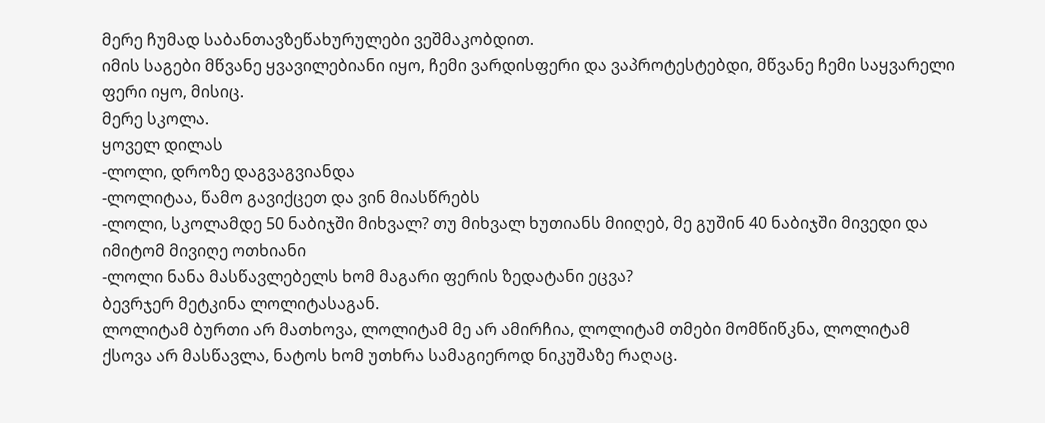მერე ჩუმად საბანთავზეწახურულები ვეშმაკობდით.
იმის საგები მწვანე ყვავილებიანი იყო, ჩემი ვარდისფერი და ვაპროტესტებდი, მწვანე ჩემი საყვარელი ფერი იყო, მისიც.
მერე სკოლა.
ყოველ დილას
-ლოლი, დროზე დაგვაგვიანდა
-ლოლიტაა, წამო გავიქცეთ და ვინ მიასწრებს
-ლოლი, სკოლამდე 50 ნაბიჯში მიხვალ? თუ მიხვალ ხუთიანს მიიღებ, მე გუშინ 40 ნაბიჯში მივედი და იმიტომ მივიღე ოთხიანი
-ლოლი ნანა მასწავლებელს ხომ მაგარი ფერის ზედატანი ეცვა?
ბევრჯერ მეტკინა ლოლიტასაგან.
ლოლიტამ ბურთი არ მათხოვა, ლოლიტამ მე არ ამირჩია, ლოლიტამ თმები მომწიწკნა, ლოლიტამ ქსოვა არ მასწავლა, ნატოს ხომ უთხრა სამაგიეროდ ნიკუშაზე რაღაც.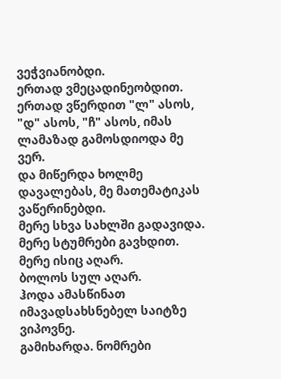ვეჭვიანობდი.
ერთად ვმეცადინეობდით.
ერთად ვწერდით "ლ" ასოს, "დ" ასოს, "ჩ" ასოს, იმას ლამაზად გამოსდიოდა მე ვერ.
და მიწერდა ხოლმე დავალებას, მე მათემატიკას ვაწერინებდი.
მერე სხვა სახლში გადავიდა.
მერე სტუმრები გავხდით.
მერე ისიც აღარ.
ბოლოს სულ აღარ.
ჰოდა ამასწინათ იმავადსახსნებელ საიტზე ვიპოვნე.
გამიხარდა. ნომრები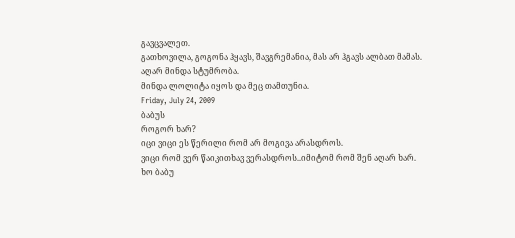გავცვალეთ.
გათხოვილა, გოგონა ჰყავს, შავგრემანია, მას არ ჰგავს ალბათ მამას.
აღარ მინდა სტუმრობა.
მინდა ლოლიტა იყოს და მეც თამთუნია.
Friday, July 24, 2009
ბაბუს
როგორ ხარ?
იცი ვიცი ეს წერილი რომ არ მოგივა არასდროს.
ვიცი რომ ვერ წაიკითხავ ვერასდროს..იმიტომ რომ შენ აღარ ხარ.
ხო ბაბუ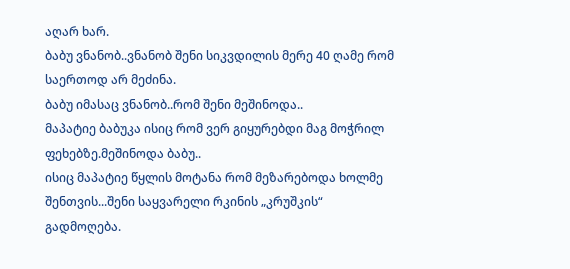აღარ ხარ.
ბაბუ ვნანობ..ვნანობ შენი სიკვდილის მერე 40 ღამე რომ საერთოდ არ მეძინა.
ბაბუ იმასაც ვნანობ..რომ შენი მეშინოდა..
მაპატიე ბაბუკა ისიც რომ ვერ გიყურებდი მაგ მოჭრილ ფეხებზე.მეშინოდა ბაბუ..
ისიც მაპატიე წყლის მოტანა რომ მეზარებოდა ხოლმე შენთვის...შენი საყვარელი რკინის „კრუშკის“ გადმოღება.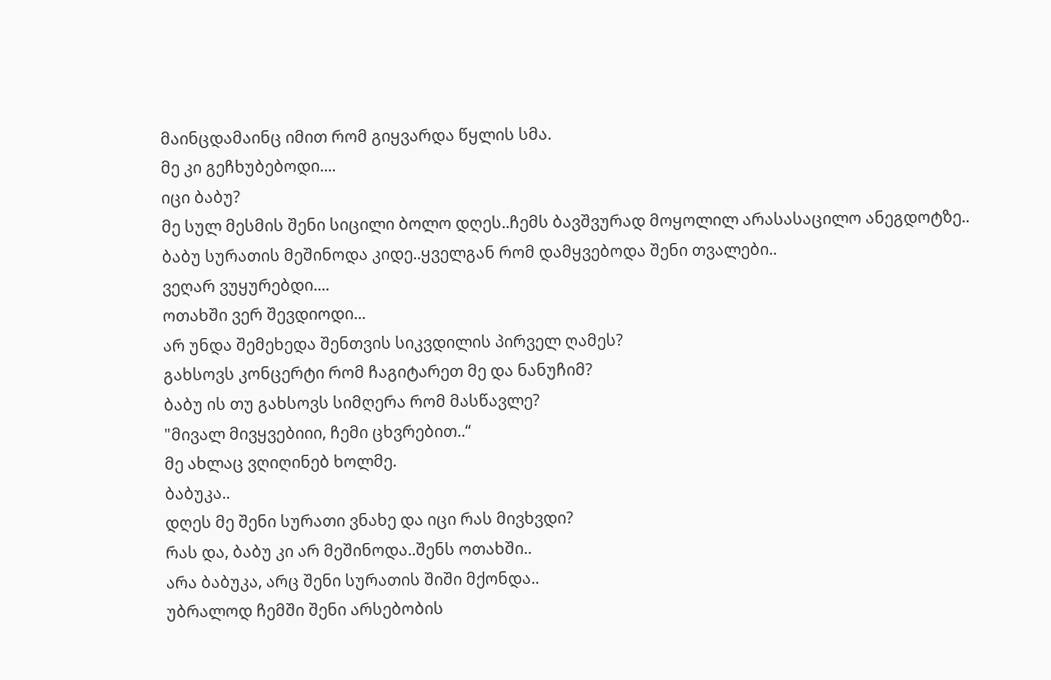მაინცდამაინც იმით რომ გიყვარდა წყლის სმა.
მე კი გეჩხუბებოდი....
იცი ბაბუ?
მე სულ მესმის შენი სიცილი ბოლო დღეს..ჩემს ბავშვურად მოყოლილ არასასაცილო ანეგდოტზე..
ბაბუ სურათის მეშინოდა კიდე..ყველგან რომ დამყვებოდა შენი თვალები..
ვეღარ ვუყურებდი....
ოთახში ვერ შევდიოდი...
არ უნდა შემეხედა შენთვის სიკვდილის პირველ ღამეს?
გახსოვს კონცერტი რომ ჩაგიტარეთ მე და ნანუჩიმ?
ბაბუ ის თუ გახსოვს სიმღერა რომ მასწავლე?
"მივალ მივყვებიიი, ჩემი ცხვრებით..“
მე ახლაც ვღიღინებ ხოლმე.
ბაბუკა..
დღეს მე შენი სურათი ვნახე და იცი რას მივხვდი?
რას და, ბაბუ კი არ მეშინოდა..შენს ოთახში..
არა ბაბუკა, არც შენი სურათის შიში მქონდა..
უბრალოდ ჩემში შენი არსებობის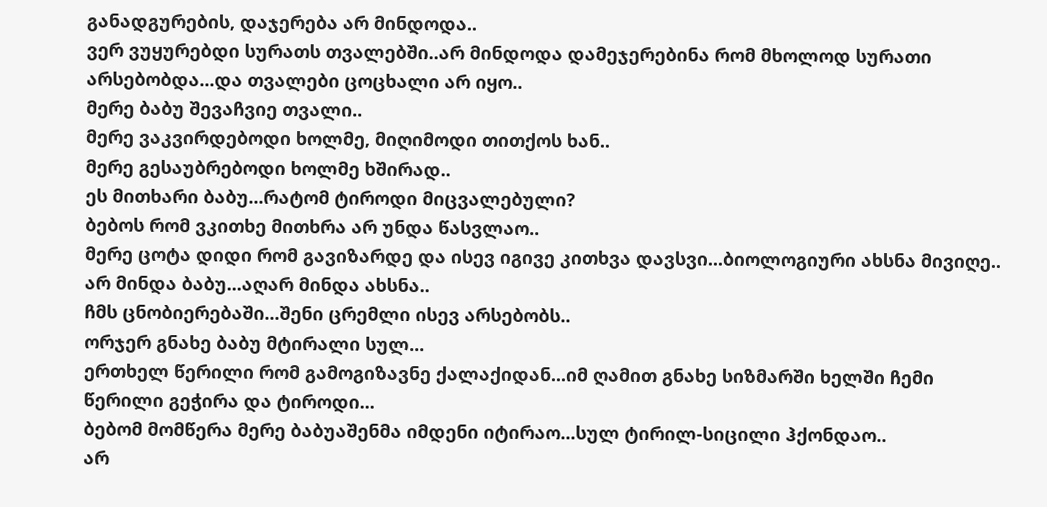განადგურების, დაჯერება არ მინდოდა..
ვერ ვუყურებდი სურათს თვალებში..არ მინდოდა დამეჯერებინა რომ მხოლოდ სურათი არსებობდა...და თვალები ცოცხალი არ იყო..
მერე ბაბუ შევაჩვიე თვალი..
მერე ვაკვირდებოდი ხოლმე, მიღიმოდი თითქოს ხან..
მერე გესაუბრებოდი ხოლმე ხშირად..
ეს მითხარი ბაბუ...რატომ ტიროდი მიცვალებული?
ბებოს რომ ვკითხე მითხრა არ უნდა წასვლაო..
მერე ცოტა დიდი რომ გავიზარდე და ისევ იგივე კითხვა დავსვი...ბიოლოგიური ახსნა მივიღე..
არ მინდა ბაბუ...აღარ მინდა ახსნა..
ჩმს ცნობიერებაში...შენი ცრემლი ისევ არსებობს..
ორჯერ გნახე ბაბუ მტირალი სულ...
ერთხელ წერილი რომ გამოგიზავნე ქალაქიდან...იმ ღამით გნახე სიზმარში ხელში ჩემი
წერილი გეჭირა და ტიროდი...
ბებომ მომწერა მერე ბაბუაშენმა იმდენი იტირაო...სულ ტირილ-სიცილი ჰქონდაო..
არ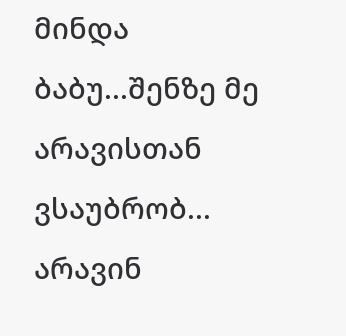მინდა ბაბუ...შენზე მე არავისთან ვსაუბრობ...
არავინ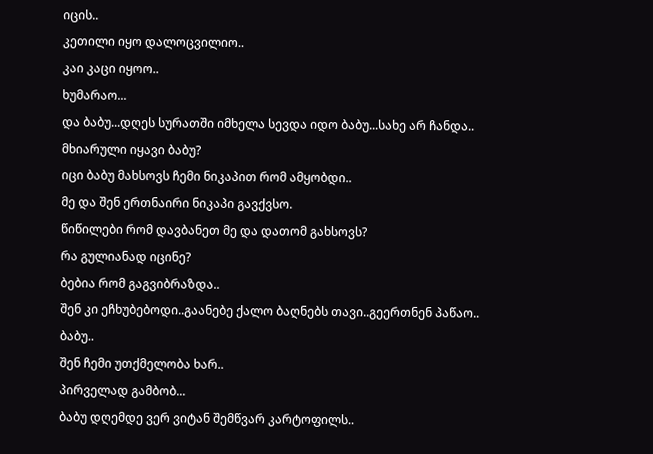იცის..
კეთილი იყო დალოცვილიო..
კაი კაცი იყოო..
ხუმარაო...
და ბაბუ...დღეს სურათში იმხელა სევდა იდო ბაბუ...სახე არ ჩანდა..
მხიარული იყავი ბაბუ?
იცი ბაბუ მახსოვს ჩემი ნიკაპით რომ ამყობდი..
მე და შენ ერთნაირი ნიკაპი გავქვსო.
წიწილები რომ დავბანეთ მე და დათომ გახსოვს?
რა გულიანად იცინე?
ბებია რომ გაგვიბრაზდა..
შენ კი ეჩხუბებოდი..გაანებე ქალო ბაღნებს თავი..გეერთნენ პაწაო..
ბაბუ..
შენ ჩემი უთქმელობა ხარ..
პირველად გამბობ...
ბაბუ დღემდე ვერ ვიტან შემწვარ კარტოფილს..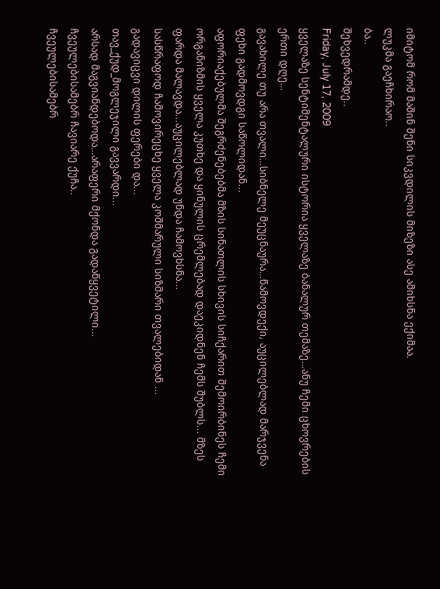იმიტომ რომ მაშინ შენი სიკვდილის მიზეზი ასე ამიხსნა ექიმაა.
ლუკმა გაეჩხირაო..
ბა..
შეხვედრამდე..
Friday, July 17, 2009
ყველაზე სენტიმენტალური ისტორია ყველაზე ბანალურ თემაზე…ანუ ჩემი ცხოვრების ერთი დღე…
გავახილე თუ არა თვალი…სიბნელე მეუცნაურა…წამოვდექი, აუცილებლად მარჯვენა ფეხი გადმოვდგი საწოლიდან...
აფორიაქებულმა შეგრძენებებმა მზის სინათლის სხივის სიჩქარით შემოირბინეს ჩემი ორგანიზმის ყველა კუთხე და ყინულის ცრემლებად დაეკიდნენ ჩემს შუბლს... მზეს ფარდა მალავდა...აუცილებლად უნდა ჩამოვხსნა...
სასწრაფოდ ჩამოვირეცხე ყველა კოშმარული სიზმარი თვალებიდან ...
გადავიცვი დილის ფერები და...
თავ_ქუდ_მოგლეჯილი გავვარდი...
არსად მაგვიანდებოდა…არაფერი მქონდა გადაწყვეტილი...
ჩვეულებისამებრ ჩავიარე ქუჩა..
ჩვეულებისამებრ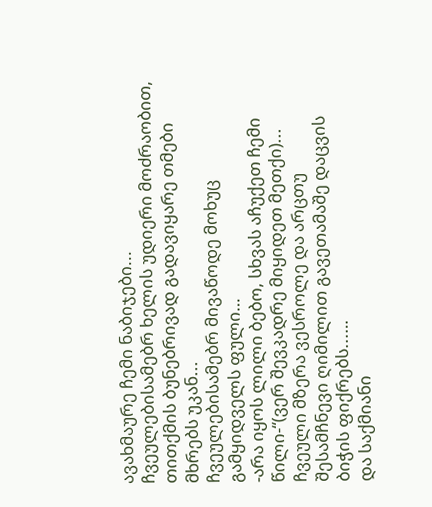ავახმაურე ჩემი ნაბიჯები...
ჩვეულებისამებრ ხელის უდიერი მოძრაობით, თითქმის ბუნებრივად გადავიყარე თმები მხრებს უკან...
ჩვეულებისამებრ მივაწოდე მოხუც გამყიდველს ფული…
-არა იყოს ლილი ბებო, სხვას აჩუქეთ ჩემი წილი-“(ვერ შევკადრე მიყიდეთ მეთქი)...
ჩვეული მზერა ვესროლე და არცთუ შესამჩნევი ღიმილით გავეთამაშე დაცვის ბიჭის ფიქრებს...…
და საქმიანი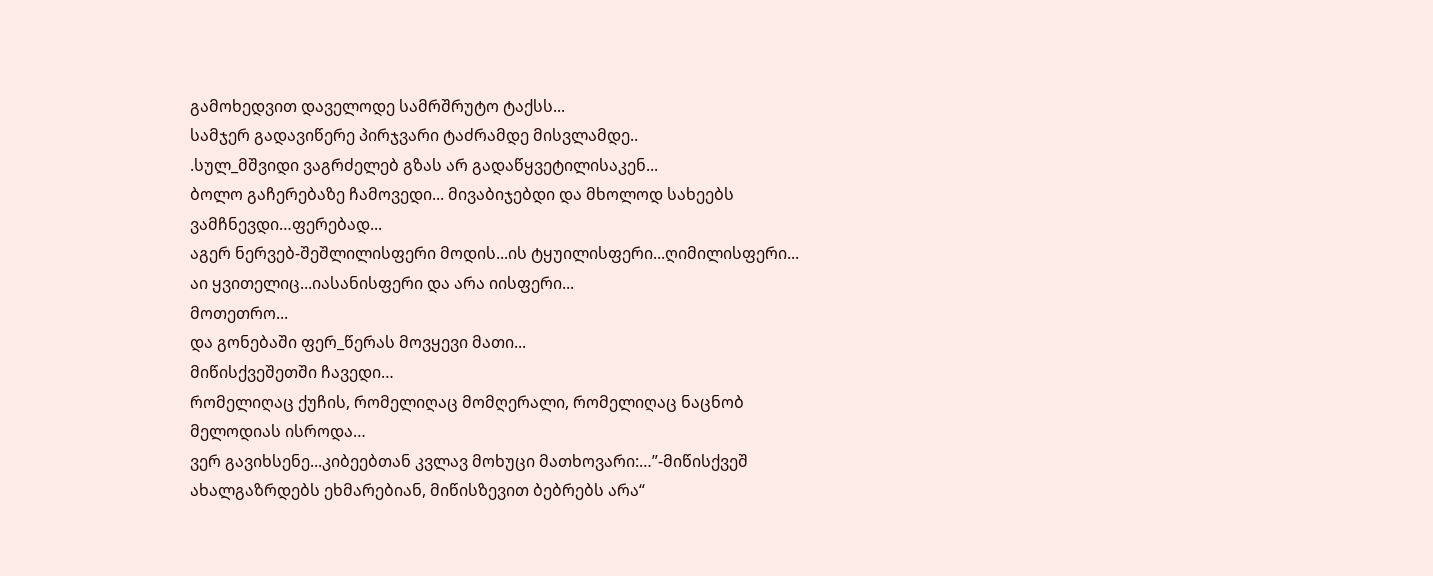გამოხედვით დაველოდე სამრშრუტო ტაქსს...
სამჯერ გადავიწერე პირჯვარი ტაძრამდე მისვლამდე..
.სულ_მშვიდი ვაგრძელებ გზას არ გადაწყვეტილისაკენ...
ბოლო გაჩერებაზე ჩამოვედი... მივაბიჯებდი და მხოლოდ სახეებს ვამჩნევდი…ფერებად...
აგერ ნერვებ-შეშლილისფერი მოდის...ის ტყუილისფერი...ღიმილისფერი...
აი ყვითელიც...იასანისფერი და არა იისფერი...
მოთეთრო...
და გონებაში ფერ_წერას მოვყევი მათი...
მიწისქვეშეთში ჩავედი…
რომელიღაც ქუჩის, რომელიღაც მომღერალი, რომელიღაც ნაცნობ მელოდიას ისროდა…
ვერ გავიხსენე...კიბეებთან კვლავ მოხუცი მათხოვარი:…”-მიწისქვეშ ახალგაზრდებს ეხმარებიან, მიწისზევით ბებრებს არა“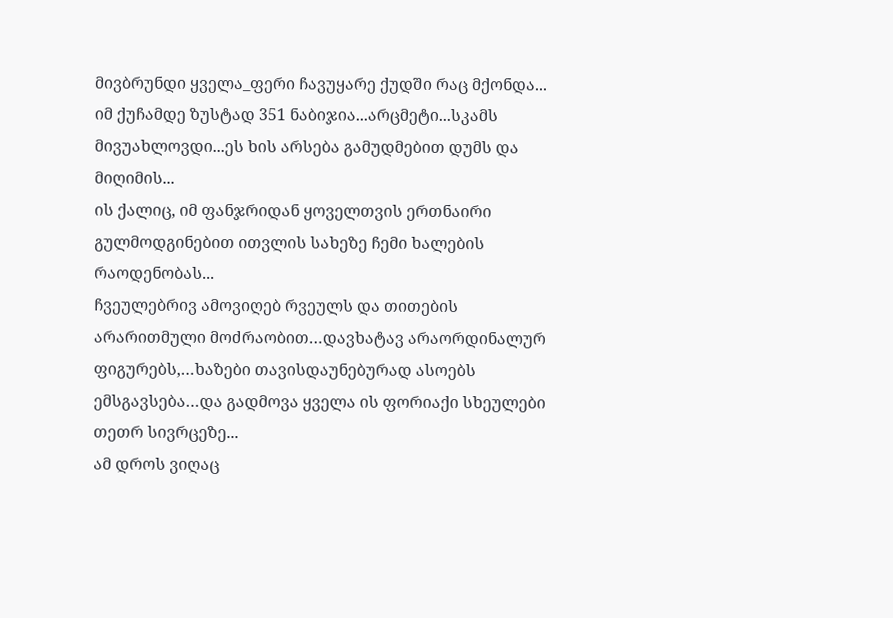მივბრუნდი ყველა_ფერი ჩავუყარე ქუდში რაც მქონდა...
იმ ქუჩამდე ზუსტად 351 ნაბიჯია...არცმეტი...სკამს მივუახლოვდი...ეს ხის არსება გამუდმებით დუმს და მიღიმის...
ის ქალიც, იმ ფანჯრიდან ყოველთვის ერთნაირი გულმოდგინებით ითვლის სახეზე ჩემი ხალების რაოდენობას...
ჩვეულებრივ ამოვიღებ რვეულს და თითების არარითმული მოძრაობით…დავხატავ არაორდინალურ ფიგურებს,…ხაზები თავისდაუნებურად ასოებს ემსგავსება…და გადმოვა ყველა ის ფორიაქი სხეულები თეთრ სივრცეზე...
ამ დროს ვიღაც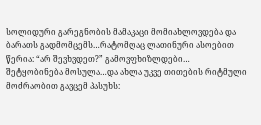სოლიდური გარეგნობის მამაკაცი მომიახლოვდება და ბარათს გადმომცემს…რატომღაც ლათინური ასოებით წერია: “არ შევხვდეთ?” გამოვფხიზლდები…
შეტყობინება მოსულა…და ახლა უკვე თითების რიტმული მოძრაობით გავცემ პასუხს: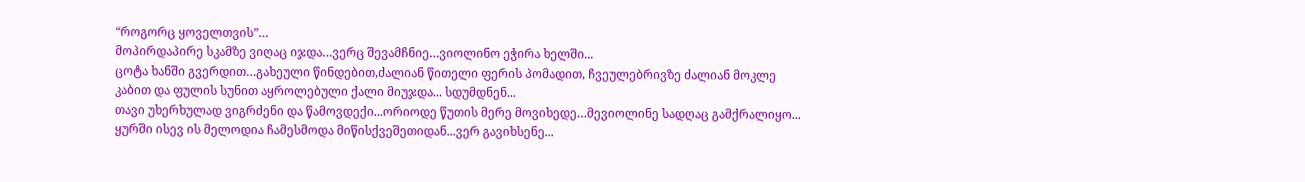“როგორც ყოველთვის”…
მოპირდაპირე სკამზე ვიღაც იჯდა…ვერც შევამჩნიე…ვიოლინო ეჭირა ხელში...
ცოტა ხანში გვერდით…გახეული წინდებით,ძალიან წითელი ფერის პომადით, ჩვეულებრივზე ძალიან მოკლე კაბით და ფულის სუნით აყროლებული ქალი მიუჯდა... სდუმდნენ...
თავი უხერხულად ვიგრძენი და წამოვდექი...ორიოდე წუთის მერე მოვიხედე…მევიოლინე სადღაც გამქრალიყო...
ყურში ისევ ის მელოდია ჩამესმოდა მიწისქვეშეთიდან...ვერ გავიხსენე...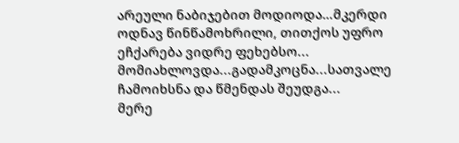არეული ნაბიჯებით მოდიოდა…მკერდი ოდნავ წინწამოხრილი, თითქოს უფრო ეჩქარება ვიდრე ფეხებსო...
მომიახლოვდა...გადამკოცნა...სათვალე ჩამოიხსნა და წმენდას შეუდგა...
მერე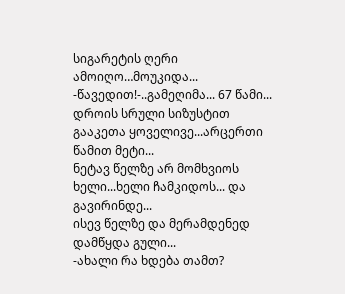სიგარეტის ღერი ამოიღო…მოუკიდა...
-წავედით!-..გამეღიმა... 67 წამი... დროის სრული სიზუსტით გააკეთა ყოველივე...არცერთი წამით მეტი...
ნეტავ წელზე არ მომხვიოს ხელი...ხელი ჩამკიდოს... და გავირინდე...
ისევ წელზე და მერამდენედ დამწყდა გული...
-ახალი რა ხდება თამთ?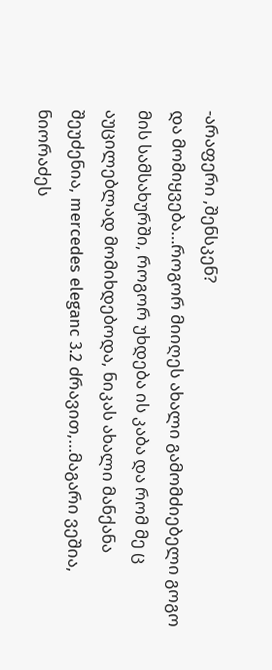-არაფერი ,შენსკენ?
და მომიყვება…როგორ მიიღეს ახალი გამომძიებელი გოგო მის სამსახურში, როგორ უხდება ის კაბა და რომ მე ც აუცილებლად მომიხდებოდა, ნიკას ახალი მანქანა შეუძენია, mercedes eleganc 3.2 ძრავით,…მაგარი ვეშია, ნიორაძეს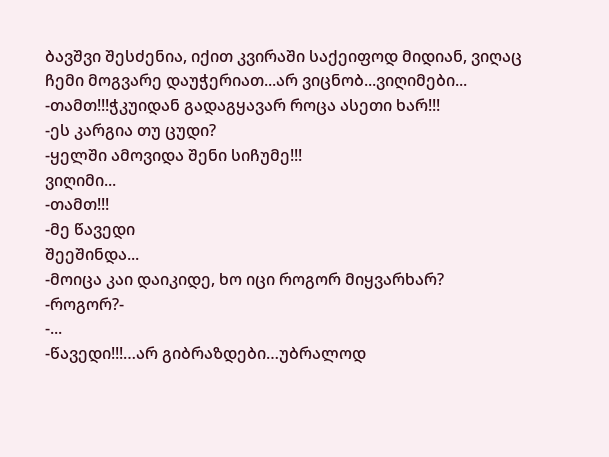ბავშვი შესძენია, იქით კვირაში საქეიფოდ მიდიან, ვიღაც ჩემი მოგვარე დაუჭერიათ...არ ვიცნობ...ვიღიმები...
-თამთ!!!ჭკუიდან გადაგყავარ როცა ასეთი ხარ!!!
-ეს კარგია თუ ცუდი?
-ყელში ამოვიდა შენი სიჩუმე!!!
ვიღიმი...
-თამთ!!!
-მე წავედი
შეეშინდა...
-მოიცა კაი დაიკიდე, ხო იცი როგორ მიყვარხარ?
-როგორ?-
-...
-წავედი!!!…არ გიბრაზდები…უბრალოდ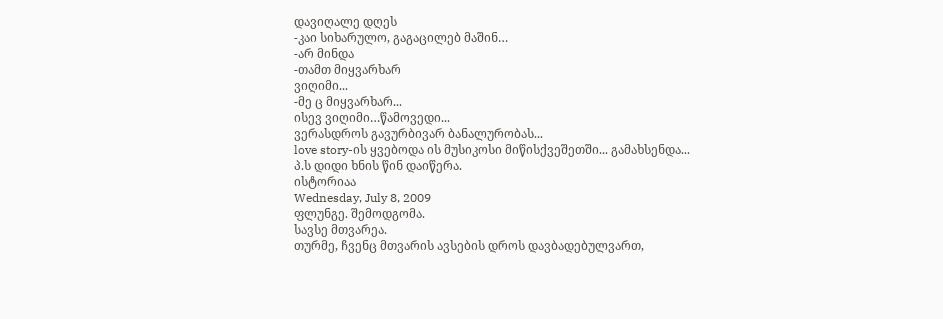დავიღალე დღეს
-კაი სიხარულო, გაგაცილებ მაშინ…
-არ მინდა
-თამთ მიყვარხარ
ვიღიმი...
-მე ც მიყვარხარ...
ისევ ვიღიმი…წამოვედი...
ვერასდროს გავურბივარ ბანალურობას...
love story-ის ყვებოდა ის მუსიკოსი მიწისქვეშეთში... გამახსენდა...
პ.ს დიდი ხნის წინ დაიწერა.
ისტორიაა
Wednesday, July 8, 2009
ფლუნგე. შემოდგომა.
სავსე მთვარეა.
თურმე, ჩვენც მთვარის ავსების დროს დავბადებულვართ,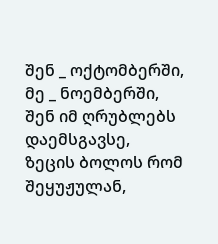შენ _ ოქტომბერში,
მე _ ნოემბერში,
შენ იმ ღრუბლებს დაემსგავსე,
ზეცის ბოლოს რომ შეყუჟულან,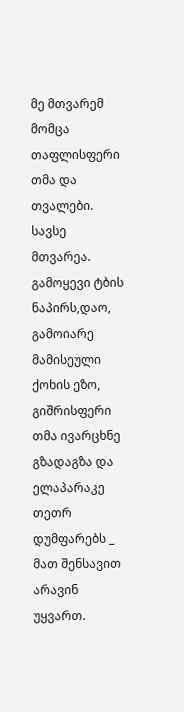მე მთვარემ მომცა თაფლისფერი თმა და თვალები.
სავსე მთვარეა.
გამოყევი ტბის ნაპირს,დაო,
გამოიარე მამისეული ქოხის ეზო,
გიშრისფერი თმა ივარცხნე გზადაგზა და
ელაპარაკე თეთრ დუმფარებს _
მათ შენსავით არავინ უყვართ.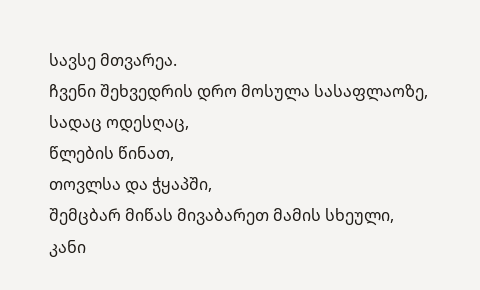სავსე მთვარეა.
ჩვენი შეხვედრის დრო მოსულა სასაფლაოზე,
სადაც ოდესღაც,
წლების წინათ,
თოვლსა და ჭყაპში,
შემცბარ მიწას მივაბარეთ მამის სხეული,
კანი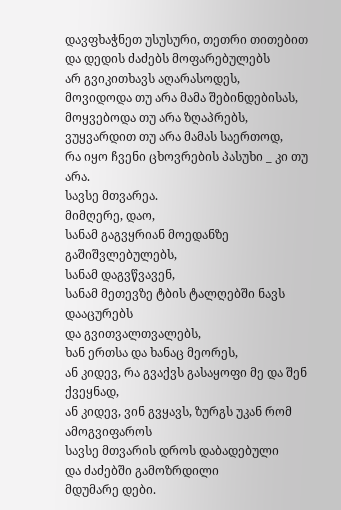დავფხაჭნეთ უსუსური, თეთრი თითებით
და დედის ძაძებს მოფარებულებს
არ გვიკითხავს აღარასოდეს,
მოვიდოდა თუ არა მამა შებინდებისას,
მოყვებოდა თუ არა ზღაპრებს,
ვუყვარდით თუ არა მამას საერთოდ,
რა იყო ჩვენი ცხოვრების პასუხი _ კი თუ არა.
სავსე მთვარეა.
მიმღერე, დაო,
სანამ გაგვყრიან მოედანზე გაშიშვლებულებს,
სანამ დაგვწვავენ,
სანამ მეთევზე ტბის ტალღებში ნავს დააცურებს
და გვითვალთვალებს,
ხან ერთსა და ხანაც მეორეს,
ან კიდევ, რა გვაქვს გასაყოფი მე და შენ ქვეყნად,
ან კიდევ, ვინ გვყავს, ზურგს უკან რომ ამოგვიფაროს
სავსე მთვარის დროს დაბადებული
და ძაძებში გამოზრდილი
მდუმარე დები.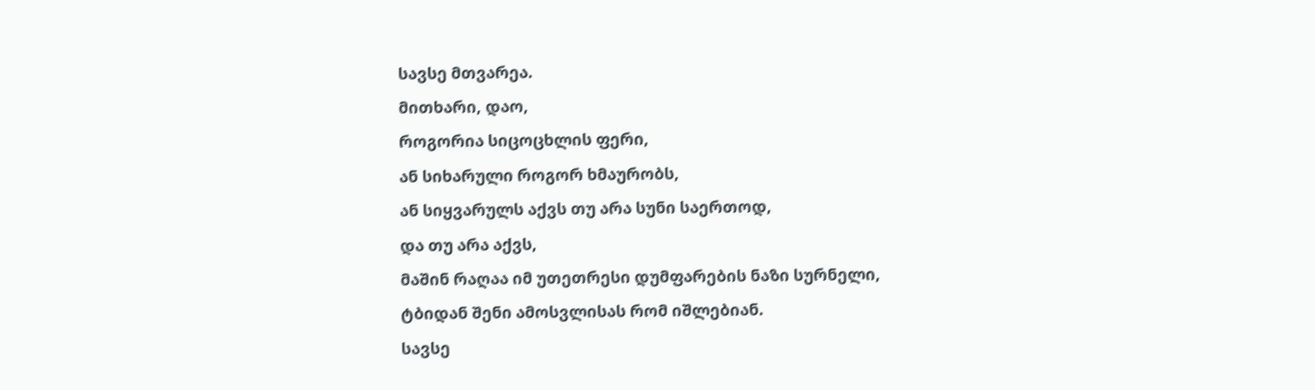სავსე მთვარეა.
მითხარი, დაო,
როგორია სიცოცხლის ფერი,
ან სიხარული როგორ ხმაურობს,
ან სიყვარულს აქვს თუ არა სუნი საერთოდ,
და თუ არა აქვს,
მაშინ რაღაა იმ უთეთრესი დუმფარების ნაზი სურნელი,
ტბიდან შენი ამოსვლისას რომ იშლებიან.
სავსე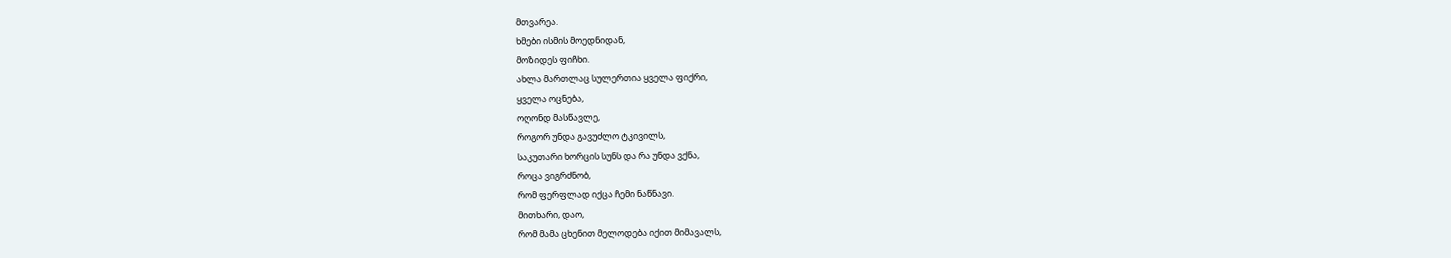მთვარეა.
ხმები ისმის მოედნიდან,
მოზიდეს ფიჩხი.
ახლა მართლაც სულერთია ყველა ფიქრი,
ყველა ოცნება,
ოღონდ მასწავლე,
როგორ უნდა გავუძლო ტკივილს,
საკუთარი ხორცის სუნს და რა უნდა ვქნა,
როცა ვიგრძნობ,
რომ ფერფლად იქცა ჩემი ნაწნავი.
მითხარი, დაო,
რომ მამა ცხენით მელოდება იქით მიმავალს,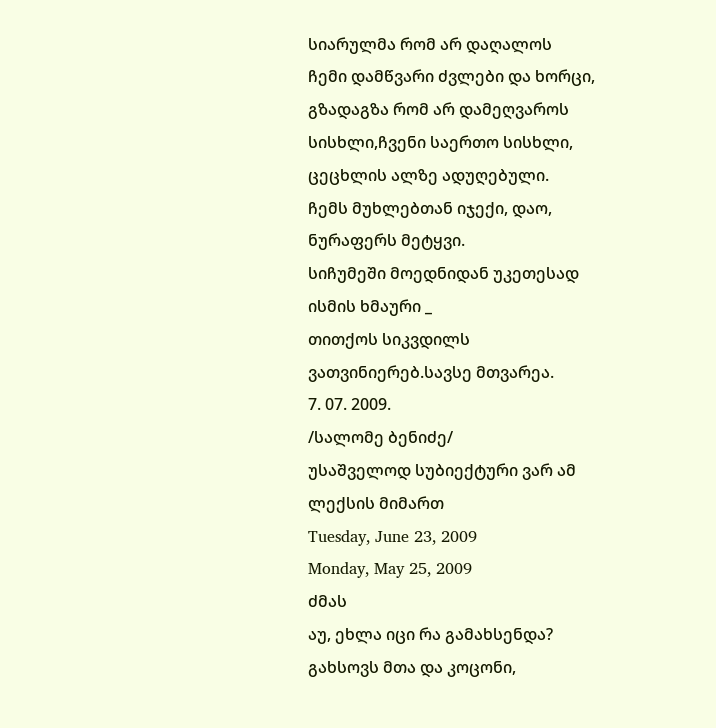სიარულმა რომ არ დაღალოს
ჩემი დამწვარი ძვლები და ხორცი,
გზადაგზა რომ არ დამეღვაროს
სისხლი,ჩვენი საერთო სისხლი,
ცეცხლის ალზე ადუღებული.
ჩემს მუხლებთან იჯექი, დაო,
ნურაფერს მეტყვი.
სიჩუმეში მოედნიდან უკეთესად ისმის ხმაური _
თითქოს სიკვდილს ვათვინიერებ.სავსე მთვარეა.
7. 07. 2009.
/სალომე ბენიძე/
უსაშველოდ სუბიექტური ვარ ამ ლექსის მიმართ
Tuesday, June 23, 2009
Monday, May 25, 2009
ძმას
აუ, ეხლა იცი რა გამახსენდა?
გახსოვს მთა და კოცონი,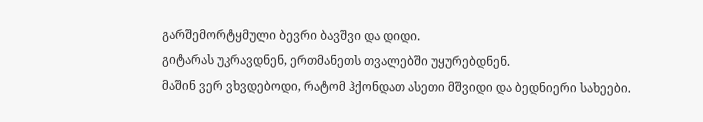გარშემორტყმული ბევრი ბავშვი და დიდი.
გიტარას უკრავდნენ, ერთმანეთს თვალებში უყურებდნენ.
მაშინ ვერ ვხვდებოდი, რატომ ჰქონდათ ასეთი მშვიდი და ბედნიერი სახეები.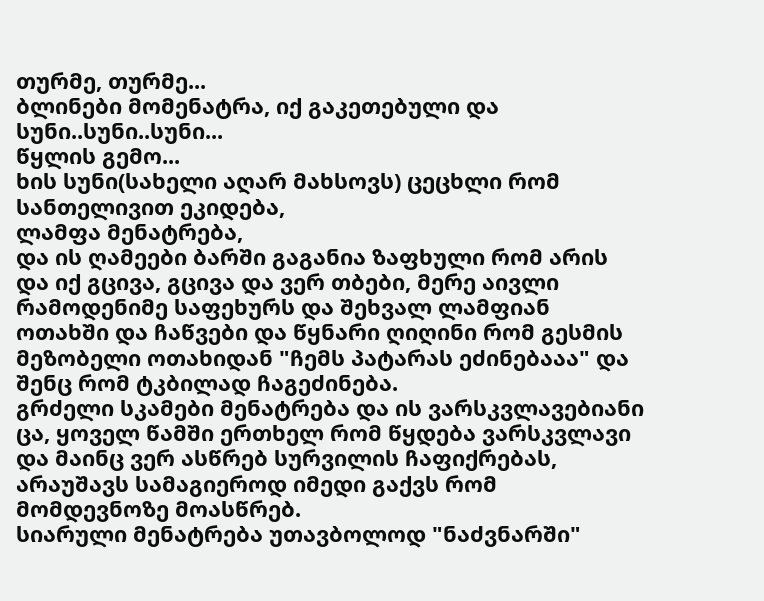თურმე, თურმე...
ბლინები მომენატრა, იქ გაკეთებული და სუნი..სუნი..სუნი...
წყლის გემო...
ხის სუნი(სახელი აღარ მახსოვს) ცეცხლი რომ სანთელივით ეკიდება,
ლამფა მენატრება,
და ის ღამეები ბარში გაგანია ზაფხული რომ არის და იქ გცივა, გცივა და ვერ თბები, მერე აივლი რამოდენიმე საფეხურს და შეხვალ ლამფიან ოთახში და ჩაწვები და წყნარი ღიღინი რომ გესმის მეზობელი ოთახიდან "ჩემს პატარას ეძინებააა" და შენც რომ ტკბილად ჩაგეძინება.
გრძელი სკამები მენატრება და ის ვარსკვლავებიანი ცა, ყოველ წამში ერთხელ რომ წყდება ვარსკვლავი და მაინც ვერ ასწრებ სურვილის ჩაფიქრებას, არაუშავს სამაგიეროდ იმედი გაქვს რომ მომდევნოზე მოასწრებ.
სიარული მენატრება უთავბოლოდ "ნაძვნარში"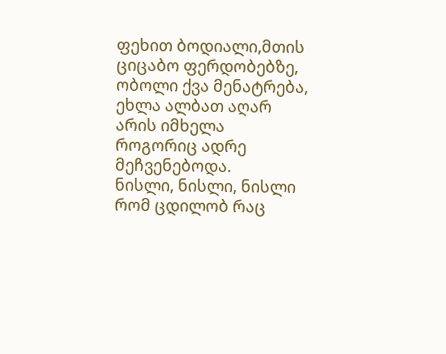ფეხით ბოდიალი,მთის ციცაბო ფერდობებზე,
ობოლი ქვა მენატრება, ეხლა ალბათ აღარ არის იმხელა როგორიც ადრე მეჩვენებოდა.
ნისლი, ნისლი, ნისლი რომ ცდილობ რაც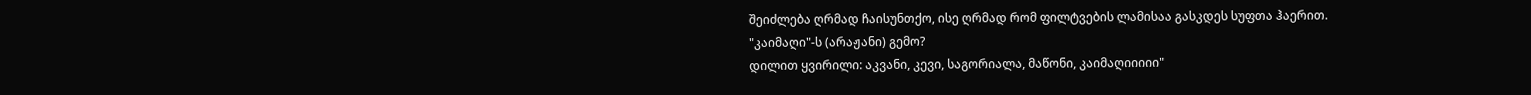შეიძლება ღრმად ჩაისუნთქო, ისე ღრმად რომ ფილტვების ლამისაა გასკდეს სუფთა ჰაერით.
"კაიმაღი"-ს (არაჟანი) გემო?
დილით ყვირილი: აკვანი, კევი, საგორიალა, მაწონი, კაიმაღიიიიი"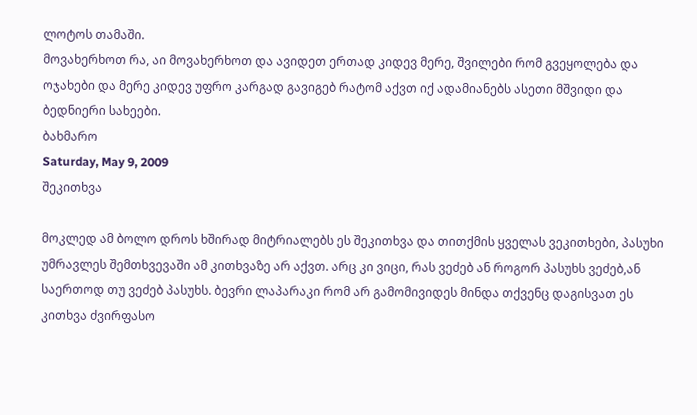ლოტოს თამაში.
მოვახერხოთ რა, აი მოვახერხოთ და ავიდეთ ერთად კიდევ მერე, შვილები რომ გვეყოლება და ოჯახები და მერე კიდევ უფრო კარგად გავიგებ რატომ აქვთ იქ ადამიანებს ასეთი მშვიდი და ბედნიერი სახეები.
ბახმარო
Saturday, May 9, 2009
შეკითხვა

მოკლედ ამ ბოლო დროს ხშირად მიტრიალებს ეს შეკითხვა და თითქმის ყველას ვეკითხები, პასუხი უმრავლეს შემთხვევაში ამ კითხვაზე არ აქვთ. არც კი ვიცი, რას ვეძებ ან როგორ პასუხს ვეძებ,ან საერთოდ თუ ვეძებ პასუხს. ბევრი ლაპარაკი რომ არ გამომივიდეს მინდა თქვენც დაგისვათ ეს კითხვა ძვირფასო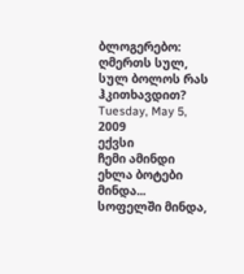ბლოგერებო:
ღმერთს სულ, სულ ბოლოს რას ჰკითხავდით?
Tuesday, May 5, 2009
ექვსი
ჩემი ამინდი
ეხლა ბოტები მინდა...
სოფელში მინდა,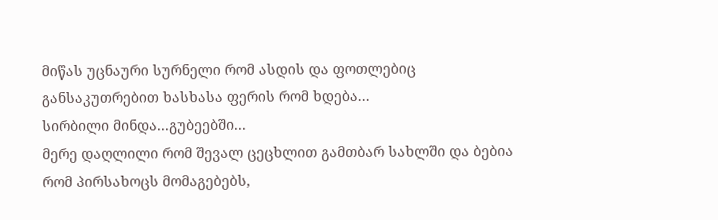მიწას უცნაური სურნელი რომ ასდის და ფოთლებიც განსაკუთრებით ხასხასა ფერის რომ ხდება...
სირბილი მინდა...გუბეებში...
მერე დაღლილი რომ შევალ ცეცხლით გამთბარ სახლში და ბებია რომ პირსახოცს მომაგებებს,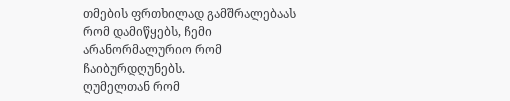თმების ფრთხილად გამშრალებაას რომ დამიწყებს, ჩემი არანორმალურიო რომ ჩაიბურდღუნებს.
ღუმელთან რომ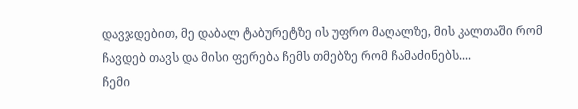დავჯდებით, მე დაბალ ტაბურეტზე ის უფრო მაღალზე, მის კალთაში რომ ჩავდებ თავს და მისი ფერება ჩემს თმებზე რომ ჩამაძინებს....
ჩემი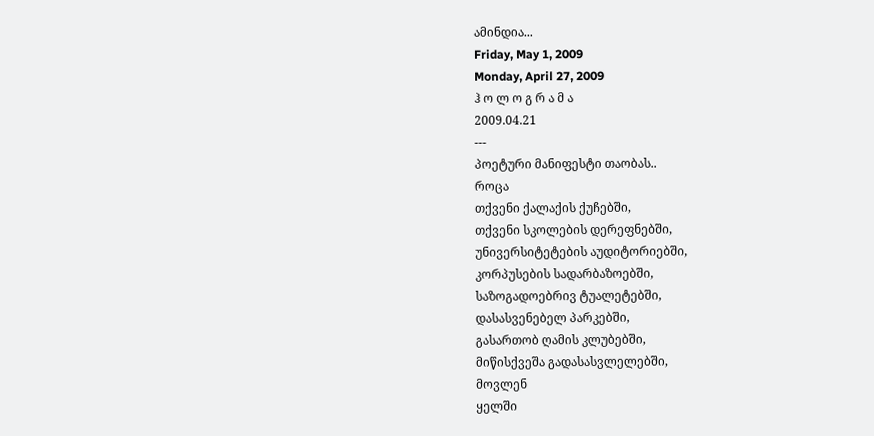ამინდია...
Friday, May 1, 2009
Monday, April 27, 2009
ჰ ო ლ ო გ რ ა მ ა
2009.04.21
---
პოეტური მანიფესტი თაობას..
როცა
თქვენი ქალაქის ქუჩებში,
თქვენი სკოლების დერეფნებში,
უნივერსიტეტების აუდიტორიებში,
კორპუსების სადარბაზოებში,
საზოგადოებრივ ტუალეტებში,
დასასვენებელ პარკებში,
გასართობ ღამის კლუბებში,
მიწისქვეშა გადასასვლელებში,
მოვლენ
ყელში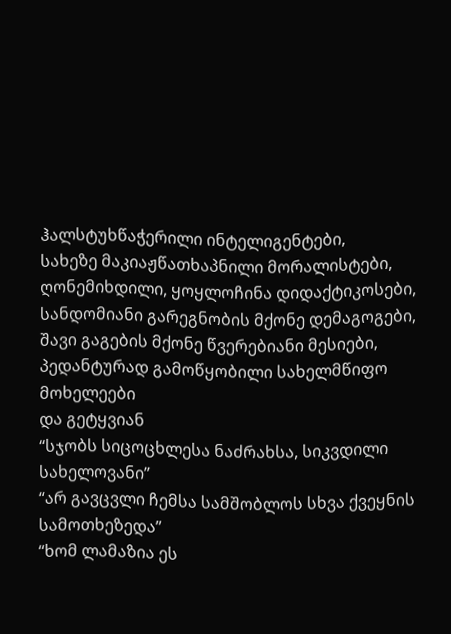ჰალსტუხწაჭერილი ინტელიგენტები,
სახეზე მაკიაჟწათხაპნილი მორალისტები,
ღონემიხდილი, ყოყლოჩინა დიდაქტიკოსები,
სანდომიანი გარეგნობის მქონე დემაგოგები,
შავი გაგების მქონე წვერებიანი მესიები,
პედანტურად გამოწყობილი სახელმწიფო მოხელეები
და გეტყვიან
“სჯობს სიცოცხლესა ნაძრახსა, სიკვდილი სახელოვანი”
“არ გავცვლი ჩემსა სამშობლოს სხვა ქვეყნის სამოთხეზედა”
“ხომ ლამაზია ეს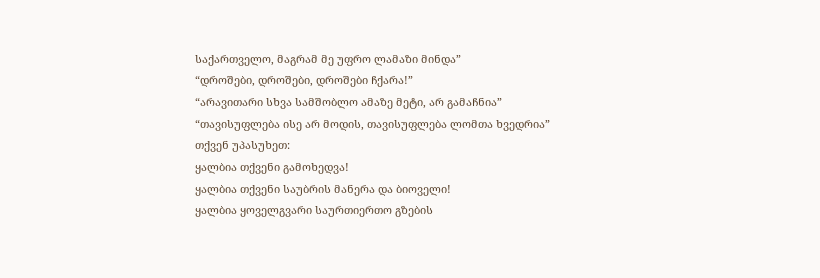საქართველო, მაგრამ მე უფრო ლამაზი მინდა”
“დროშები, დროშები, დროშები ჩქარა!”
“არავითარი სხვა სამშობლო ამაზე მეტი, არ გამაჩნია”
“თავისუფლება ისე არ მოდის, თავისუფლება ლომთა ხვედრია”
თქვენ უპასუხეთ:
ყალბია თქვენი გამოხედვა!
ყალბია თქვენი საუბრის მანერა და ბიოველი!
ყალბია ყოველგვარი საურთიერთო გზების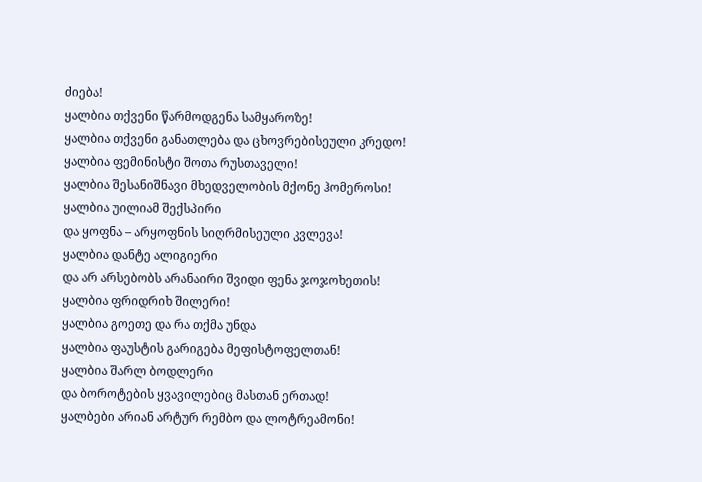ძიება!
ყალბია თქვენი წარმოდგენა სამყაროზე!
ყალბია თქვენი განათლება და ცხოვრებისეული კრედო!
ყალბია ფემინისტი შოთა რუსთაველი!
ყალბია შესანიშნავი მხედველობის მქონე ჰომეროსი!
ყალბია უილიამ შექსპირი
და ყოფნა – არყოფნის სიღრმისეული კვლევა!
ყალბია დანტე ალიგიერი
და არ არსებობს არანაირი შვიდი ფენა ჯოჯოხეთის!
ყალბია ფრიდრიხ შილერი!
ყალბია გოეთე და რა თქმა უნდა
ყალბია ფაუსტის გარიგება მეფისტოფელთან!
ყალბია შარლ ბოდლერი
და ბოროტების ყვავილებიც მასთან ერთად!
ყალბები არიან არტურ რემბო და ლოტრეამონი!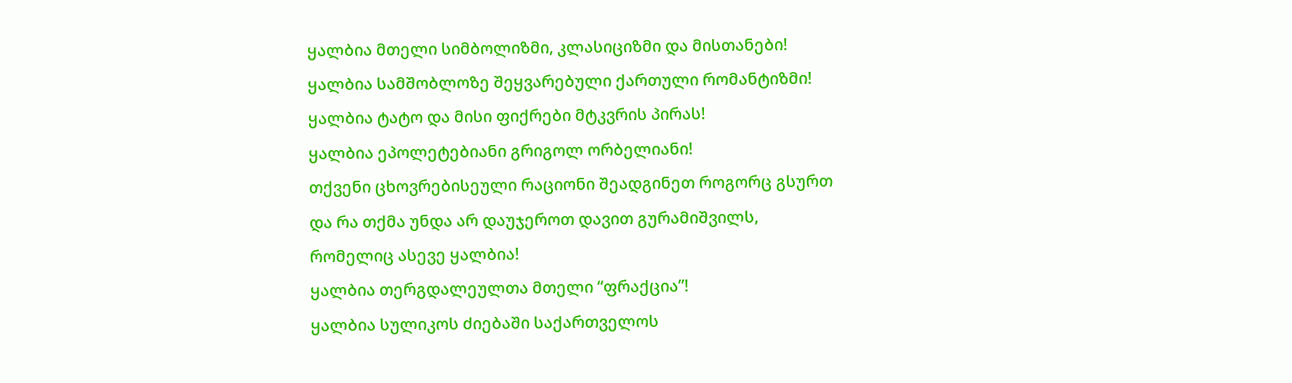ყალბია მთელი სიმბოლიზმი, კლასიციზმი და მისთანები!
ყალბია სამშობლოზე შეყვარებული ქართული რომანტიზმი!
ყალბია ტატო და მისი ფიქრები მტკვრის პირას!
ყალბია ეპოლეტებიანი გრიგოლ ორბელიანი!
თქვენი ცხოვრებისეული რაციონი შეადგინეთ როგორც გსურთ
და რა თქმა უნდა არ დაუჯეროთ დავით გურამიშვილს,
რომელიც ასევე ყალბია!
ყალბია თერგდალეულთა მთელი “ფრაქცია”!
ყალბია სულიკოს ძიებაში საქართველოს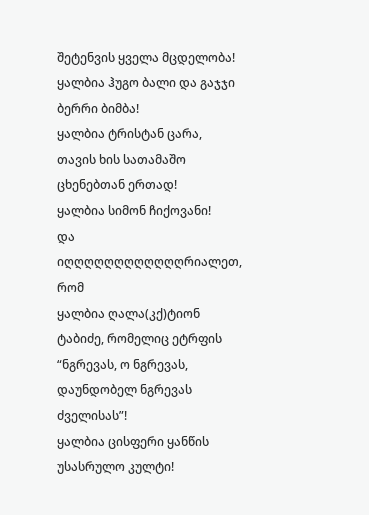შეტენვის ყველა მცდელობა!
ყალბია ჰუგო ბალი და გაჯჯი ბერრი ბიმბა!
ყალბია ტრისტან ცარა, თავის ხის სათამაშო ცხენებთან ერთად!
ყალბია სიმონ ჩიქოვანი!
და იღღღღღღღღღღღღრიალეთ, რომ
ყალბია ღალა(კქ)ტიონ ტაბიძე, რომელიც ეტრფის
“ნგრევას, ო ნგრევას, დაუნდობელ ნგრევას ძველისას”!
ყალბია ცისფერი ყანწის უსასრულო კულტი!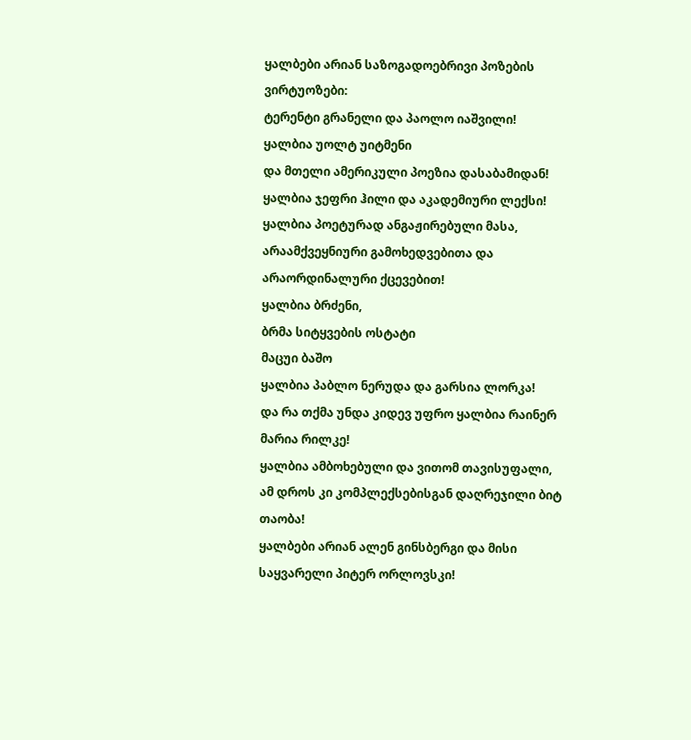ყალბები არიან საზოგადოებრივი პოზების ვირტუოზები:
ტერენტი გრანელი და პაოლო იაშვილი!
ყალბია უოლტ უიტმენი
და მთელი ამერიკული პოეზია დასაბამიდან!
ყალბია ჯეფრი ჰილი და აკადემიური ლექსი!
ყალბია პოეტურად ანგაჟირებული მასა,
არაამქვეყნიური გამოხედვებითა და არაორდინალური ქცევებით!
ყალბია ბრძენი,
ბრმა სიტყვების ოსტატი
მაცუი ბაშო
ყალბია პაბლო ნერუდა და გარსია ლორკა!
და რა თქმა უნდა კიდევ უფრო ყალბია რაინერ მარია რილკე!
ყალბია ამბოხებული და ვითომ თავისუფალი,
ამ დროს კი კომპლექსებისგან დაღრეჯილი ბიტ თაობა!
ყალბები არიან ალენ გინსბერგი და მისი საყვარელი პიტერ ორლოვსკი!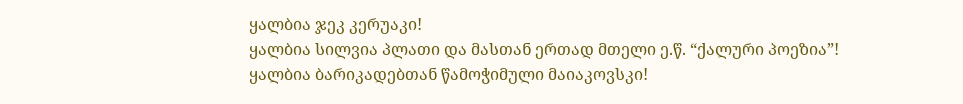ყალბია ჯეკ კერუაკი!
ყალბია სილვია პლათი და მასთან ერთად მთელი ე.წ. “ქალური პოეზია”!
ყალბია ბარიკადებთან წამოჭიმული მაიაკოვსკი!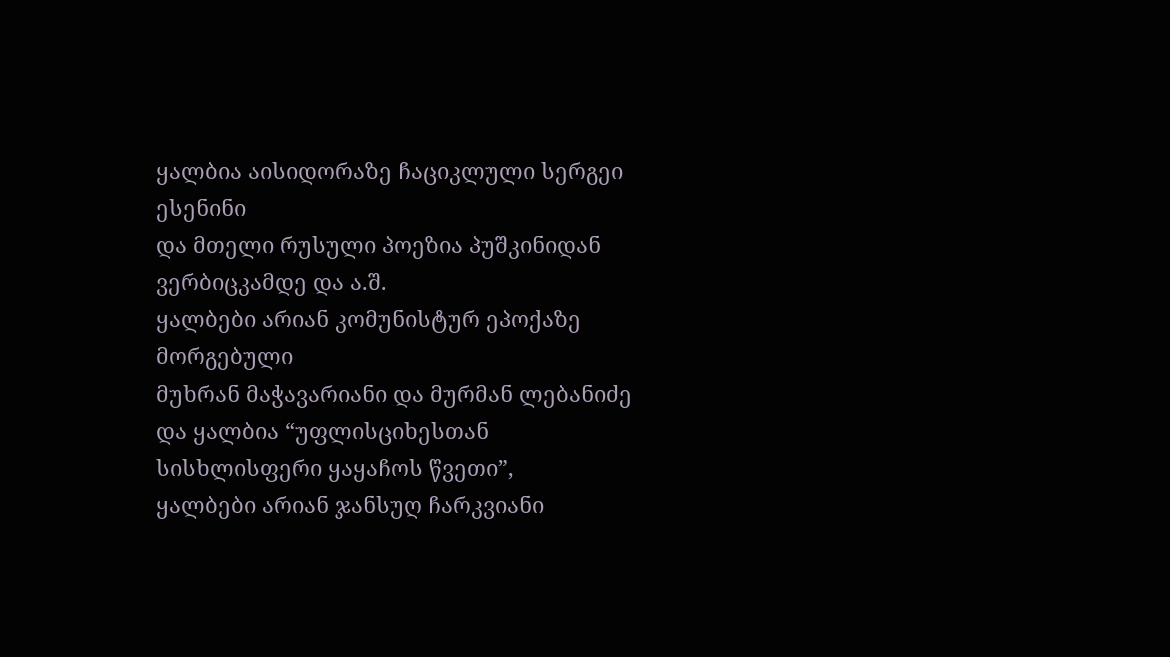ყალბია აისიდორაზე ჩაციკლული სერგეი ესენინი
და მთელი რუსული პოეზია პუშკინიდან ვერბიცკამდე და ა.შ.
ყალბები არიან კომუნისტურ ეპოქაზე მორგებული
მუხრან მაჭავარიანი და მურმან ლებანიძე
და ყალბია “უფლისციხესთან სისხლისფერი ყაყაჩოს წვეთი”,
ყალბები არიან ჯანსუღ ჩარკვიანი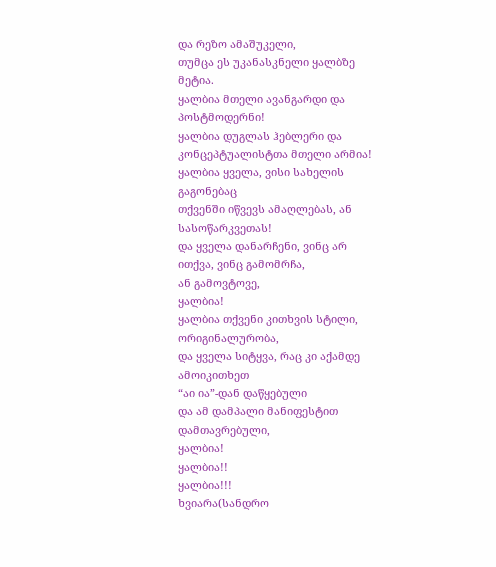და რეზო ამაშუკელი,
თუმცა ეს უკანასკნელი ყალბზე მეტია.
ყალბია მთელი ავანგარდი და პოსტმოდერნი!
ყალბია დუგლას ჰებლერი და კონცეპტუალისტთა მთელი არმია!
ყალბია ყველა, ვისი სახელის გაგონებაც
თქვენში იწვევს ამაღლებას, ან სასოწარკვეთას!
და ყველა დანარჩენი, ვინც არ ითქვა, ვინც გამომრჩა,
ან გამოვტოვე,
ყალბია!
ყალბია თქვენი კითხვის სტილი, ორიგინალურობა,
და ყველა სიტყვა, რაც კი აქამდე ამოიკითხეთ
“აი ია”-დან დაწყებული
და ამ დამპალი მანიფესტით დამთავრებული,
ყალბია!
ყალბია!!
ყალბია!!!
ხვიარა(სანდრო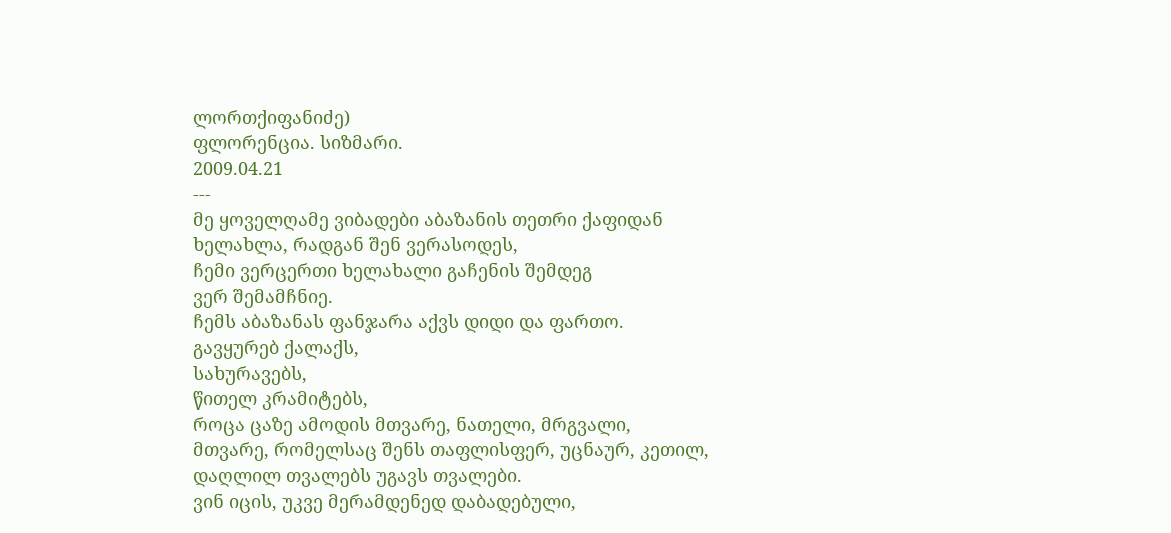ლორთქიფანიძე)
ფლორენცია. სიზმარი.
2009.04.21
---
მე ყოველღამე ვიბადები აბაზანის თეთრი ქაფიდან
ხელახლა, რადგან შენ ვერასოდეს,
ჩემი ვერცერთი ხელახალი გაჩენის შემდეგ
ვერ შემამჩნიე.
ჩემს აბაზანას ფანჯარა აქვს დიდი და ფართო.
გავყურებ ქალაქს,
სახურავებს,
წითელ კრამიტებს,
როცა ცაზე ამოდის მთვარე, ნათელი, მრგვალი,
მთვარე, რომელსაც შენს თაფლისფერ, უცნაურ, კეთილ,
დაღლილ თვალებს უგავს თვალები.
ვინ იცის, უკვე მერამდენედ დაბადებული,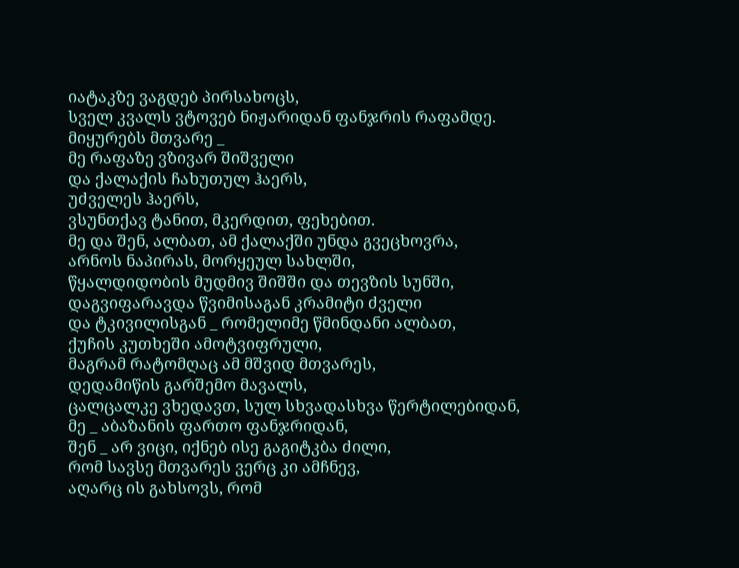იატაკზე ვაგდებ პირსახოცს,
სველ კვალს ვტოვებ ნიჟარიდან ფანჯრის რაფამდე.
მიყურებს მთვარე _
მე რაფაზე ვზივარ შიშველი
და ქალაქის ჩახუთულ ჰაერს,
უძველეს ჰაერს,
ვსუნთქავ ტანით, მკერდით, ფეხებით.
მე და შენ, ალბათ, ამ ქალაქში უნდა გვეცხოვრა,
არნოს ნაპირას, მორყეულ სახლში,
წყალდიდობის მუდმივ შიშში და თევზის სუნში,
დაგვიფარავდა წვიმისაგან კრამიტი ძველი
და ტკივილისგან _ რომელიმე წმინდანი ალბათ,
ქუჩის კუთხეში ამოტვიფრული,
მაგრამ რატომღაც ამ მშვიდ მთვარეს,
დედამიწის გარშემო მავალს,
ცალცალკე ვხედავთ, სულ სხვადასხვა წერტილებიდან,
მე _ აბაზანის ფართო ფანჯრიდან,
შენ _ არ ვიცი, იქნებ ისე გაგიტკბა ძილი,
რომ სავსე მთვარეს ვერც კი ამჩნევ,
აღარც ის გახსოვს, რომ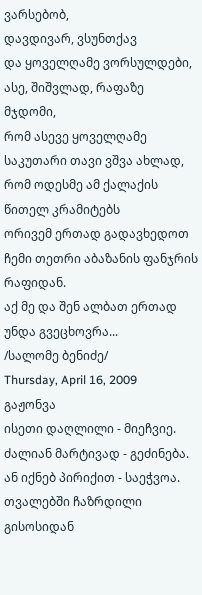ვარსებობ,
დავდივარ, ვსუნთქავ
და ყოველღამე ვორსულდები,
ასე, შიშვლად, რაფაზე მჯდომი,
რომ ასევე ყოველღამე საკუთარი თავი ვშვა ახლად,
რომ ოდესმე ამ ქალაქის წითელ კრამიტებს
ორივემ ერთად გადავხედოთ
ჩემი თეთრი აბაზანის ფანჯრის რაფიდან.
აქ მე და შენ ალბათ ერთად უნდა გვეცხოვრა...
/სალომე ბენიძე/
Thursday, April 16, 2009
გაჟონვა
ისეთი დაღლილი - მიეჩვიე.
ძალიან მარტივად - გეძინება.
ან იქნებ პირიქით - საეჭვოა.
თვალებში ჩაზრდილი გისოსიდან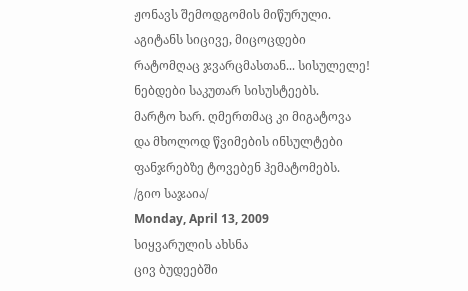ჟონავს შემოდგომის მიწურული.
აგიტანს სიცივე, მიცოცდები
რატომღაც ჯვარცმასთან... სისულელე!
ნებდები საკუთარ სისუსტეებს.
მარტო ხარ. ღმერთმაც კი მიგატოვა
და მხოლოდ წვიმების ინსულტები
ფანჯრებზე ტოვებენ ჰემატომებს.
/გიო საჯაია/
Monday, April 13, 2009
სიყვარულის ახსნა
ცივ ბუდეებში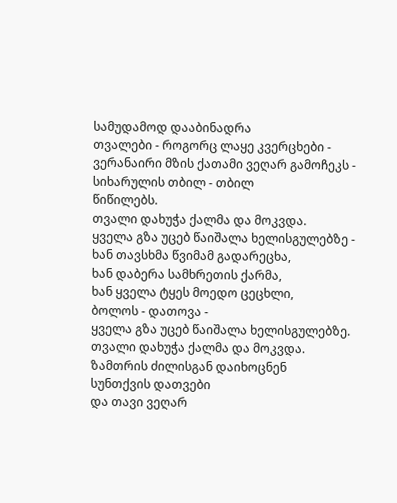სამუდამოდ დააბინადრა
თვალები - როგორც ლაყე კვერცხები -
ვერანაირი მზის ქათამი ვეღარ გამოჩეკს -
სიხარულის თბილ - თბილ
წიწილებს.
თვალი დახუჭა ქალმა და მოკვდა.
ყველა გზა უცებ წაიშალა ხელისგულებზე -
ხან თავსხმა წვიმამ გადარეცხა,
ხან დაბერა სამხრეთის ქარმა,
ხან ყველა ტყეს მოედო ცეცხლი,
ბოლოს - დათოვა -
ყველა გზა უცებ წაიშალა ხელისგულებზე.
თვალი დახუჭა ქალმა და მოკვდა.
ზამთრის ძილისგან დაიხოცნენ
სუნთქვის დათვები
და თავი ვეღარ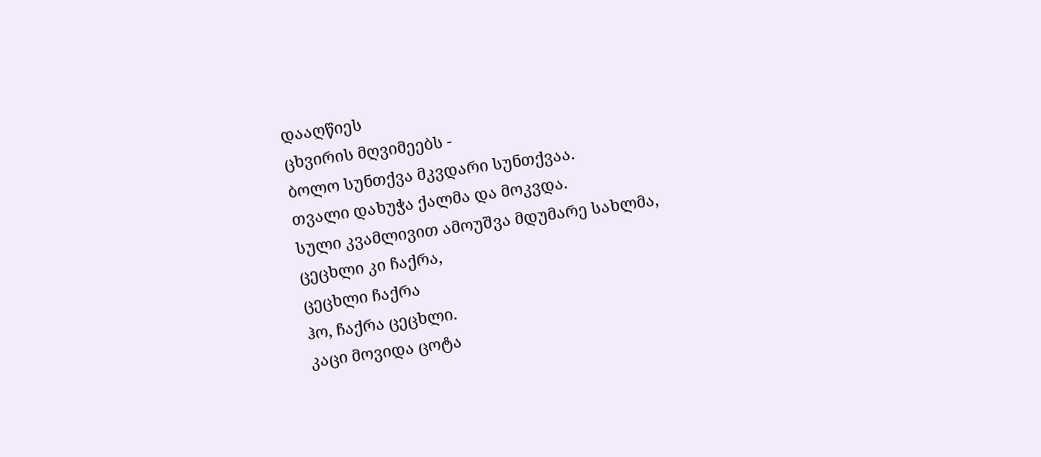დააღწიეს
ცხვირის მღვიმეებს -
ბოლო სუნთქვა მკვდარი სუნთქვაა.
თვალი დახუჭა ქალმა და მოკვდა.
სული კვამლივით ამოუშვა მდუმარე სახლმა,
ცეცხლი კი ჩაქრა,
ცეცხლი ჩაქრა
ჰო, ჩაქრა ცეცხლი.
კაცი მოვიდა ცოტა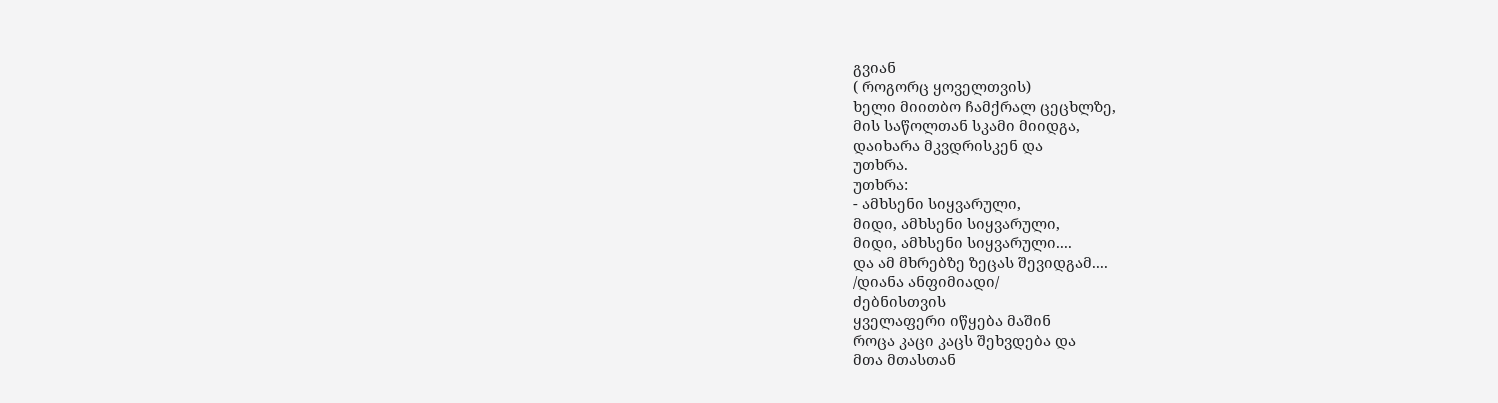გვიან
( როგორც ყოველთვის)
ხელი მიითბო ჩამქრალ ცეცხლზე,
მის საწოლთან სკამი მიიდგა,
დაიხარა მკვდრისკენ და
უთხრა.
უთხრა:
- ამხსენი სიყვარული,
მიდი, ამხსენი სიყვარული,
მიდი, ამხსენი სიყვარული....
და ამ მხრებზე ზეცას შევიდგამ....
/დიანა ანფიმიადი/
ძებნისთვის
ყველაფერი იწყება მაშინ
როცა კაცი კაცს შეხვდება და
მთა მთასთან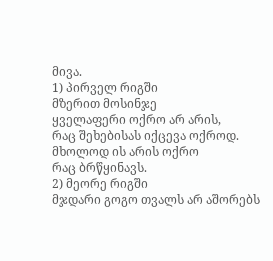მივა.
1) პირველ რიგში
მზერით მოსინჯე
ყველაფერი ოქრო არ არის,
რაც შეხებისას იქცევა ოქროდ.
მხოლოდ ის არის ოქრო
რაც ბრწყინავს.
2) მეორე რიგში
მჯდარი გოგო თვალს არ აშორებს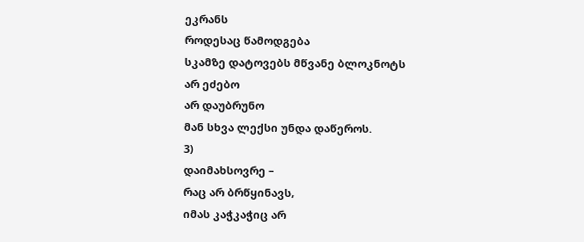ეკრანს
როდესაც წამოდგება
სკამზე დატოვებს მწვანე ბლოკნოტს
არ ეძებო
არ დაუბრუნო
მან სხვა ლექსი უნდა დაწეროს.
3)
დაიმახსოვრე –
რაც არ ბრწყინავს,
იმას კაჭკაჭიც არ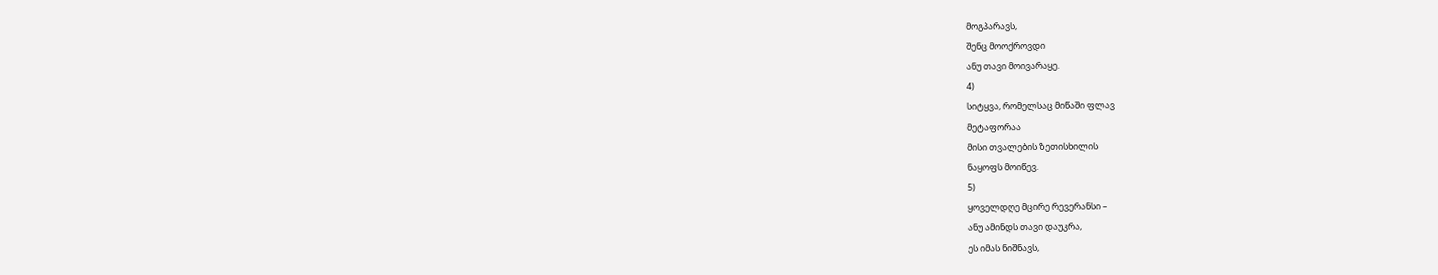მოგპარავს,
შენც მოოქროვდი
ანუ თავი მოივარაყე.
4)
სიტყვა, რომელსაც მიწაში ფლავ
მეტაფორაა
მისი თვალების ზეთისხილის
ნაყოფს მოიწევ.
5)
ყოველდღე მცირე რევერანსი –
ანუ ამინდს თავი დაუკრა,
ეს იმას ნიშნავს,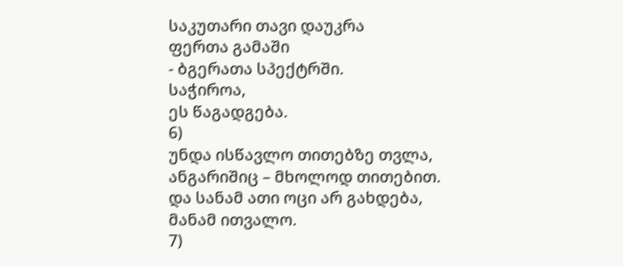საკუთარი თავი დაუკრა
ფერთა გამაში
- ბგერათა სპექტრში.
საჭიროა,
ეს წაგადგება.
6)
უნდა ისწავლო თითებზე თვლა,
ანგარიშიც – მხოლოდ თითებით.
და სანამ ათი ოცი არ გახდება,
მანამ ითვალო.
7)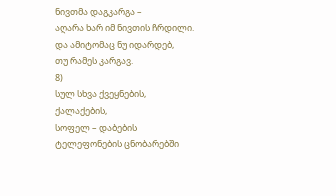ნივთმა დაგკარგა –
აღარა ხარ იმ ნივთის ჩრდილი.
და ამიტომაც ნუ იდარდებ,
თუ რამეს კარგავ.
8)
სულ სხვა ქვეყნების,
ქალაქების,
სოფელ – დაბების
ტელეფონების ცნობარებში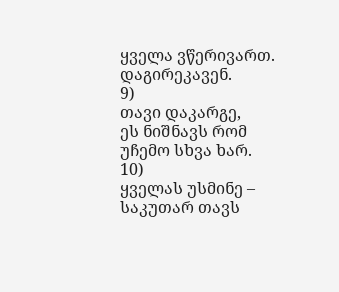ყველა ვწერივართ.
დაგირეკავენ.
9)
თავი დაკარგე,
ეს ნიშნავს რომ უჩემო სხვა ხარ.
10)
ყველას უსმინე –
საკუთარ თავს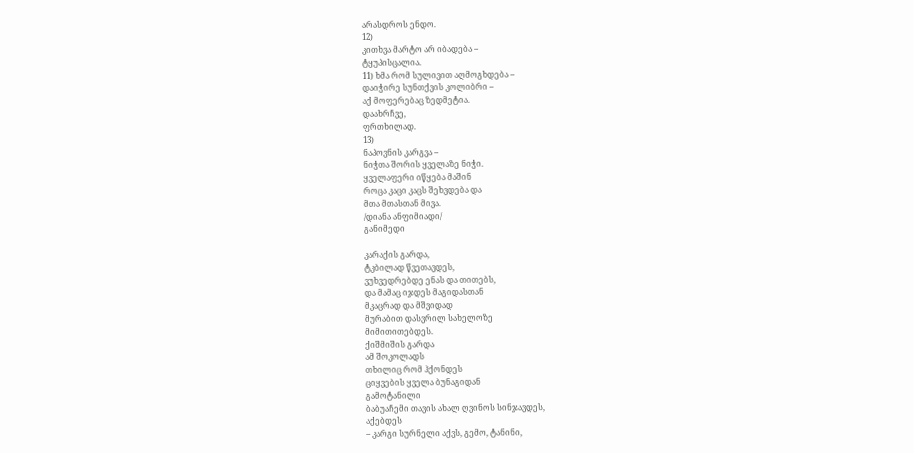არასდროს ენდო.
12)
კითხვა მარტო არ იბადება –
ტყუპისცალია.
11) ხმა რომ სულივით აღმოგხდება –
დაიჭირე სუნთქვის კოლიბრი –
აქ მოფერებაც ზედმეტია.
დაახრჩვე,
ფრთხილად.
13)
ნაპოვნის კარგვა –
ნიჭთა შორის ყველაზე ნიჭი.
ყველაფერი იწყება მაშინ
როცა კაცი კაცს შეხვდება და
მთა მთასთან მივა.
/დიანა ანფიმიადი/
განიმედი

კარაქის გარდა,
ტკბილად წვეთავდეს,
ვუხვედრებდე ენას და თითებს,
და მამაც იჯდეს მაგიდასთან
მკაცრად და მშვიდად
მურაბით დასვრილ სახელოზე
მიმითითებდეს.
ქიშმიშის გარდა
ამ შოკოლადს
თხილიც რომ ჰქონდეს
ციყვების ყველა ბუნაგიდან
გამოტანილი
ბაბუაჩემი თავის ახალ ღვინოს სინჯავდეს,
აქებდეს
– კარგი სურნელი აქვს, გემო, ტანინი,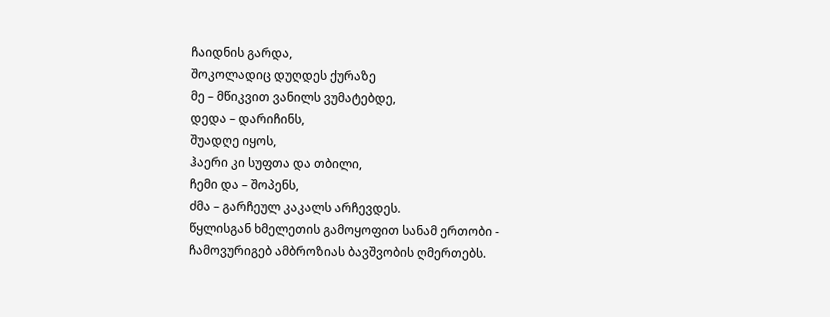ჩაიდნის გარდა,
შოკოლადიც დუღდეს ქურაზე
მე – მწიკვით ვანილს ვუმატებდე,
დედა – დარიჩინს,
შუადღე იყოს,
ჰაერი კი სუფთა და თბილი,
ჩემი და – შოპენს,
ძმა – გარჩეულ კაკალს არჩევდეს.
წყლისგან ხმელეთის გამოყოფით სანამ ერთობი -
ჩამოვურიგებ ამბროზიას ბავშვობის ღმერთებს.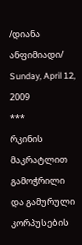/დიანა ანფიმიადი/
Sunday, April 12, 2009
***
რკინის მაკრატლით გამოჭრილი
და გამურული კორპუსების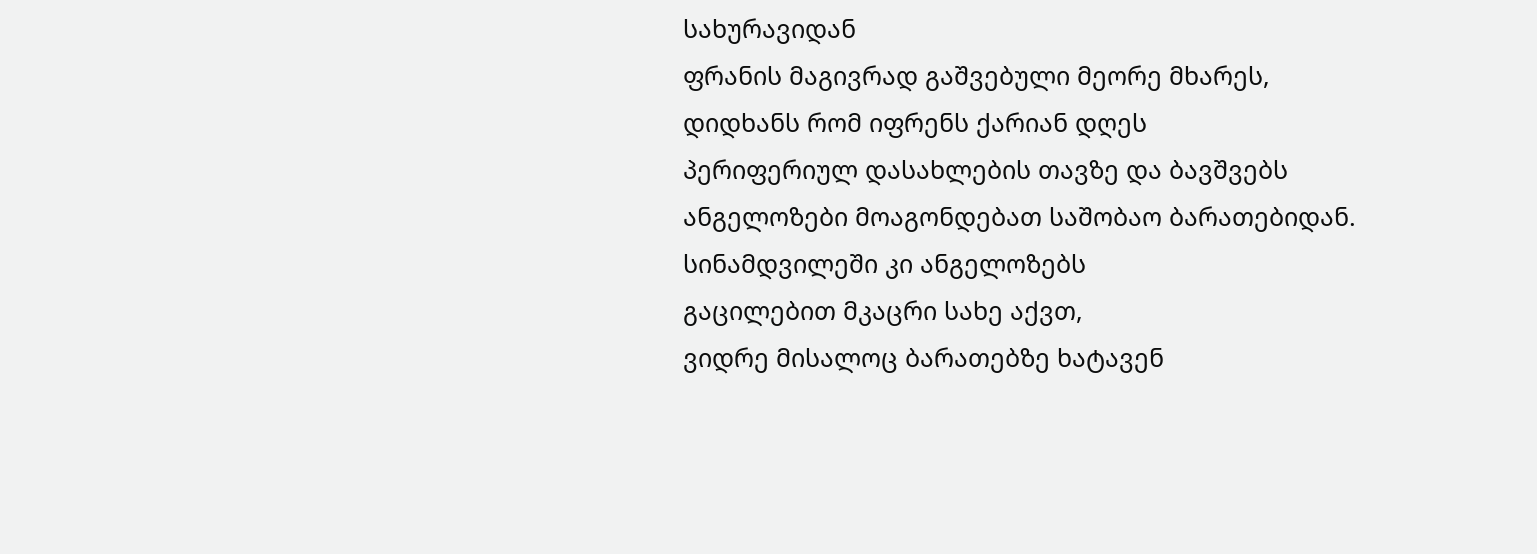სახურავიდან
ფრანის მაგივრად გაშვებული მეორე მხარეს,
დიდხანს რომ იფრენს ქარიან დღეს
პერიფერიულ დასახლების თავზე და ბავშვებს
ანგელოზები მოაგონდებათ საშობაო ბარათებიდან.
სინამდვილეში კი ანგელოზებს
გაცილებით მკაცრი სახე აქვთ,
ვიდრე მისალოც ბარათებზე ხატავენ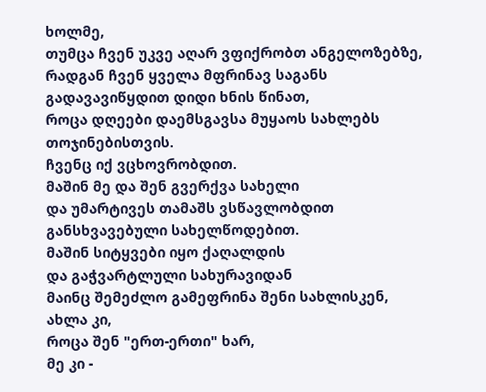ხოლმე,
თუმცა ჩვენ უკვე აღარ ვფიქრობთ ანგელოზებზე,
რადგან ჩვენ ყველა მფრინავ საგანს გადავავიწყდით დიდი ხნის წინათ,
როცა დღეები დაემსგავსა მუყაოს სახლებს თოჯინებისთვის.
ჩვენც იქ ვცხოვრობდით.
მაშინ მე და შენ გვერქვა სახელი
და უმარტივეს თამაშს ვსწავლობდით განსხვავებული სახელწოდებით.
მაშინ სიტყვები იყო ქაღალდის
და გაჭვარტლული სახურავიდან
მაინც შემეძლო გამეფრინა შენი სახლისკენ,
ახლა კი,
როცა შენ "ერთ-ერთი" ხარ,
მე კი -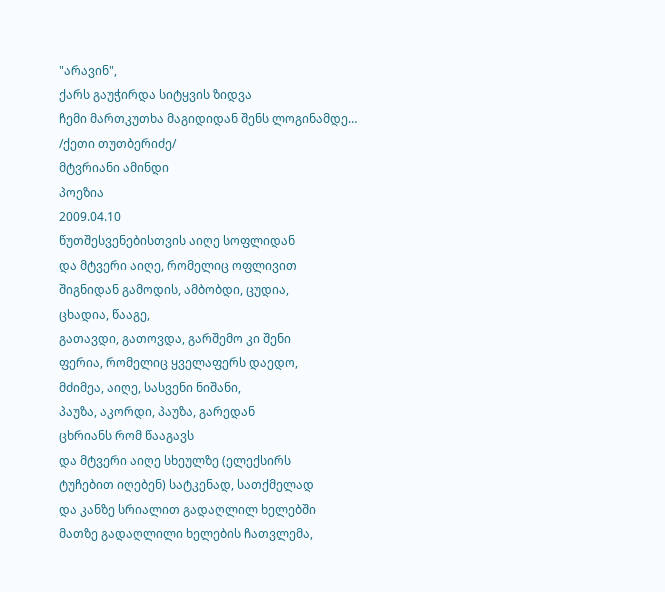"არავინ",
ქარს გაუჭირდა სიტყვის ზიდვა
ჩემი მართკუთხა მაგიდიდან შენს ლოგინამდე…
/ქეთი თუთბერიძე/
მტვრიანი ამინდი
პოეზია
2009.04.10
წუთშესვენებისთვის აიღე სოფლიდან
და მტვერი აიღე, რომელიც ოფლივით
შიგნიდან გამოდის, ამბობდი, ცუდია,
ცხადია, წააგე,
გათავდი, გათოვდა, გარშემო კი შენი
ფერია, რომელიც ყველაფერს დაედო,
მძიმეა, აიღე, სასვენი ნიშანი,
პაუზა, აკორდი, პაუზა, გარედან
ცხრიანს რომ წააგავს
და მტვერი აიღე სხეულზე (ელექსირს
ტუჩებით იღებენ) სატკენად, სათქმელად
და კანზე სრიალით გადაღლილ ხელებში
მათზე გადაღლილი ხელების ჩათვლემა,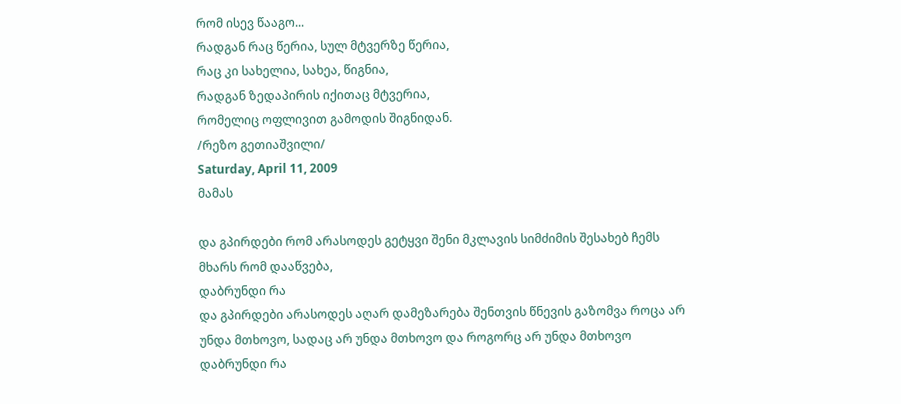რომ ისევ წააგო...
რადგან რაც წერია, სულ მტვერზე წერია,
რაც კი სახელია, სახეა, წიგნია,
რადგან ზედაპირის იქითაც მტვერია,
რომელიც ოფლივით გამოდის შიგნიდან.
/რეზო გეთიაშვილი/
Saturday, April 11, 2009
მამას

და გპირდები რომ არასოდეს გეტყვი შენი მკლავის სიმძიმის შესახებ ჩემს მხარს რომ დააწვება,
დაბრუნდი რა
და გპირდები არასოდეს აღარ დამეზარება შენთვის წნევის გაზომვა როცა არ უნდა მთხოვო, სადაც არ უნდა მთხოვო და როგორც არ უნდა მთხოვო
დაბრუნდი რა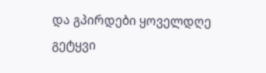და გპირდები ყოველდღე გეტყვი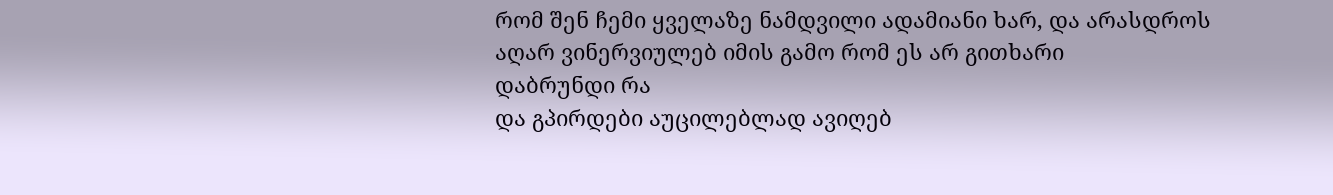რომ შენ ჩემი ყველაზე ნამდვილი ადამიანი ხარ, და არასდროს აღარ ვინერვიულებ იმის გამო რომ ეს არ გითხარი
დაბრუნდი რა
და გპირდები აუცილებლად ავიღებ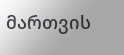მართვის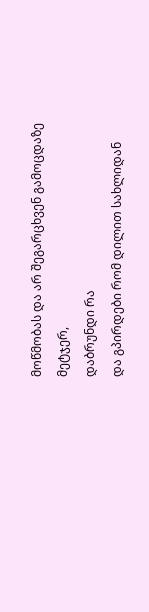მოწმობას და არ შეგარცხვენ გამოცდაზე მეტჯერ,
დაბრუნდი რა
და გპირდები რომ დილით სახლიდან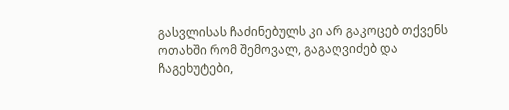გასვლისას ჩაძინებულს კი არ გაკოცებ თქვენს ოთახში რომ შემოვალ, გაგაღვიძებ და ჩაგეხუტები,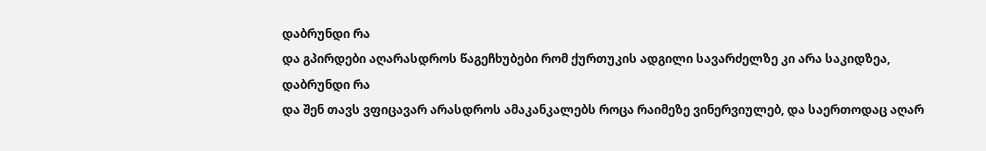დაბრუნდი რა
და გპირდები აღარასდროს წაგეჩხუბები რომ ქურთუკის ადგილი სავარძელზე კი არა საკიდზეა,
დაბრუნდი რა
და შენ თავს ვფიცავარ არასდროს ამაკანკალებს როცა რაიმეზე ვინერვიულებ, და საერთოდაც აღარ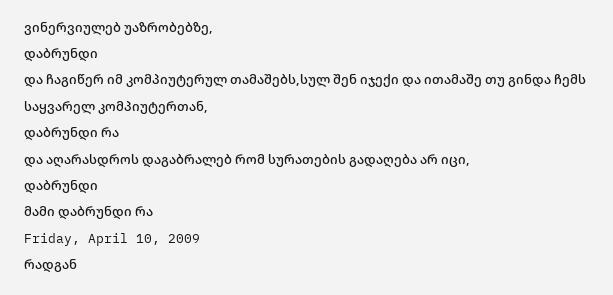ვინერვიულებ უაზრობებზე,
დაბრუნდი
და ჩაგიწერ იმ კომპიუტერულ თამაშებს,სულ შენ იჯექი და ითამაშე თუ გინდა ჩემს საყვარელ კომპიუტერთან,
დაბრუნდი რა
და აღარასდროს დაგაბრალებ რომ სურათების გადაღება არ იცი,
დაბრუნდი
მამი დაბრუნდი რა
Friday, April 10, 2009
რადგან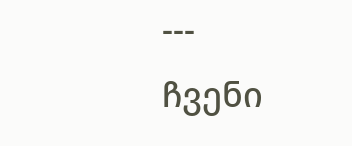---
ჩვენი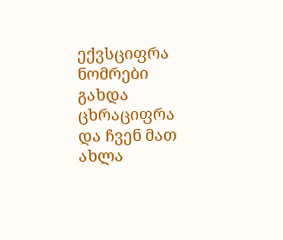ექვსციფრა ნომრები გახდა ცხრაციფრა
და ჩვენ მათ ახლა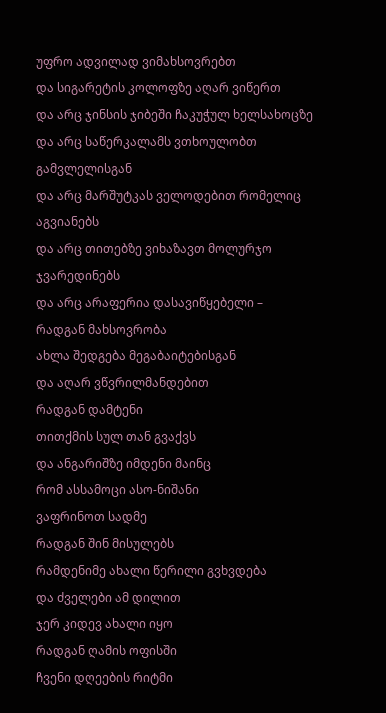უფრო ადვილად ვიმახსოვრებთ
და სიგარეტის კოლოფზე აღარ ვიწერთ
და არც ჯინსის ჯიბეში ჩაკუჭულ ხელსახოცზე
და არც საწერკალამს ვთხოულობთ გამვლელისგან
და არც მარშუტკას ველოდებით რომელიც აგვიანებს
და არც თითებზე ვიხაზავთ მოლურჯო ჯვარედინებს
და არც არაფერია დასავიწყებელი –
რადგან მახსოვრობა
ახლა შედგება მეგაბაიტებისგან
და აღარ ვწვრილმანდებით
რადგან დამტენი
თითქმის სულ თან გვაქვს
და ანგარიშზე იმდენი მაინც
რომ ასსამოცი ასო-ნიშანი
ვაფრინოთ სადმე
რადგან შინ მისულებს
რამდენიმე ახალი წერილი გვხვდება
და ძველები ამ დილით
ჯერ კიდევ ახალი იყო
რადგან ღამის ოფისში
ჩვენი დღეების რიტმი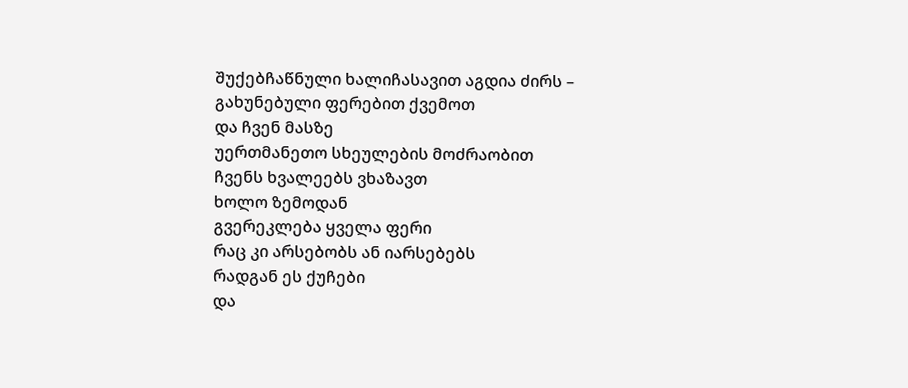შუქებჩაწნული ხალიჩასავით აგდია ძირს –
გახუნებული ფერებით ქვემოთ
და ჩვენ მასზე
უერთმანეთო სხეულების მოძრაობით
ჩვენს ხვალეებს ვხაზავთ
ხოლო ზემოდან
გვერეკლება ყველა ფერი
რაც კი არსებობს ან იარსებებს
რადგან ეს ქუჩები
და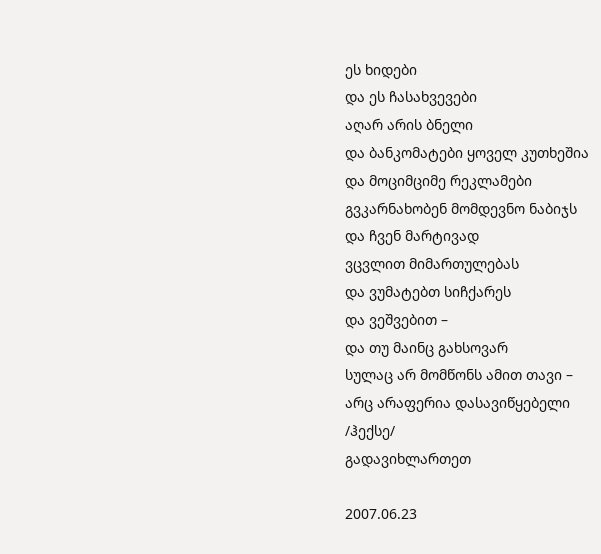ეს ხიდები
და ეს ჩასახვევები
აღარ არის ბნელი
და ბანკომატები ყოველ კუთხეშია
და მოციმციმე რეკლამები
გვკარნახობენ მომდევნო ნაბიჯს
და ჩვენ მარტივად
ვცვლით მიმართულებას
და ვუმატებთ სიჩქარეს
და ვეშვებით –
და თუ მაინც გახსოვარ
სულაც არ მომწონს ამით თავი –
არც არაფერია დასავიწყებელი
/ჰექსე/
გადავიხლართეთ

2007.06.23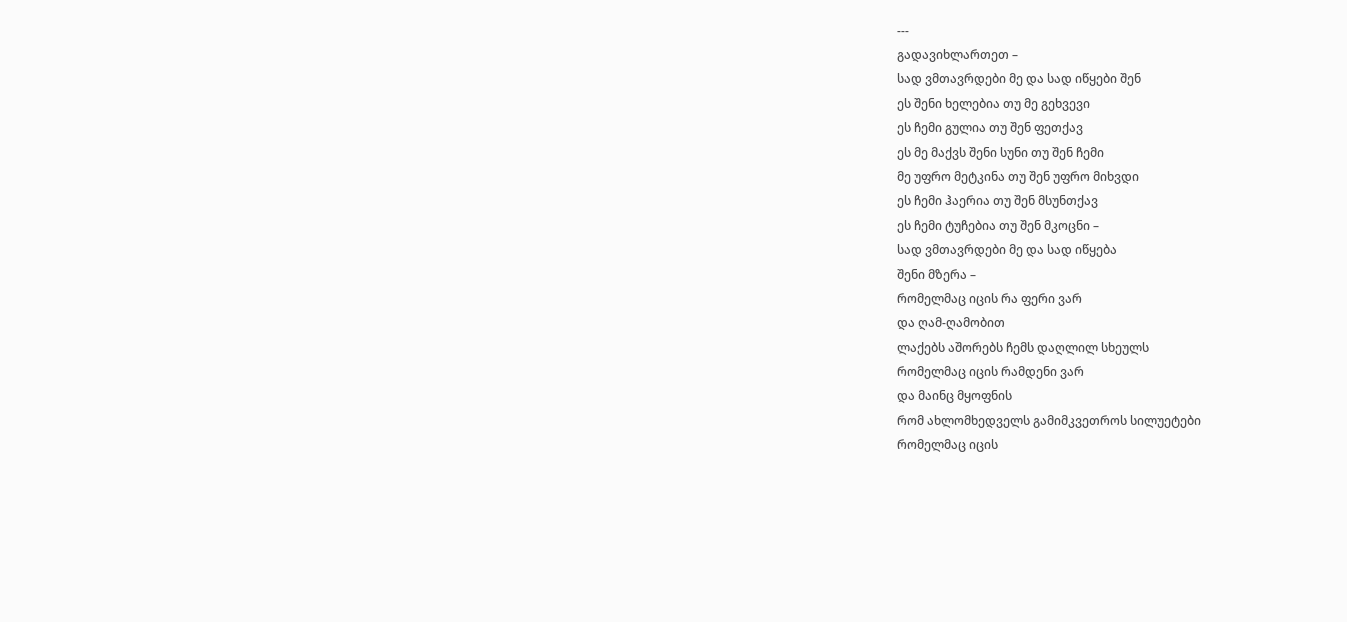---
გადავიხლართეთ –
სად ვმთავრდები მე და სად იწყები შენ
ეს შენი ხელებია თუ მე გეხვევი
ეს ჩემი გულია თუ შენ ფეთქავ
ეს მე მაქვს შენი სუნი თუ შენ ჩემი
მე უფრო მეტკინა თუ შენ უფრო მიხვდი
ეს ჩემი ჰაერია თუ შენ მსუნთქავ
ეს ჩემი ტუჩებია თუ შენ მკოცნი –
სად ვმთავრდები მე და სად იწყება
შენი მზერა –
რომელმაც იცის რა ფერი ვარ
და ღამ-ღამობით
ლაქებს აშორებს ჩემს დაღლილ სხეულს
რომელმაც იცის რამდენი ვარ
და მაინც მყოფნის
რომ ახლომხედველს გამიმკვეთროს სილუეტები
რომელმაც იცის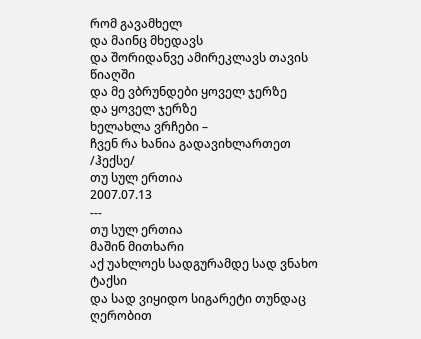რომ გავამხელ
და მაინც მხედავს
და შორიდანვე ამირეკლავს თავის წიაღში
და მე ვბრუნდები ყოველ ჯერზე
და ყოველ ჯერზე
ხელახლა ვრჩები –
ჩვენ რა ხანია გადავიხლართეთ
/ჰექსე/
თუ სულ ერთია
2007.07.13
---
თუ სულ ერთია
მაშინ მითხარი
აქ უახლოეს სადგურამდე სად ვნახო ტაქსი
და სად ვიყიდო სიგარეტი თუნდაც ღერობით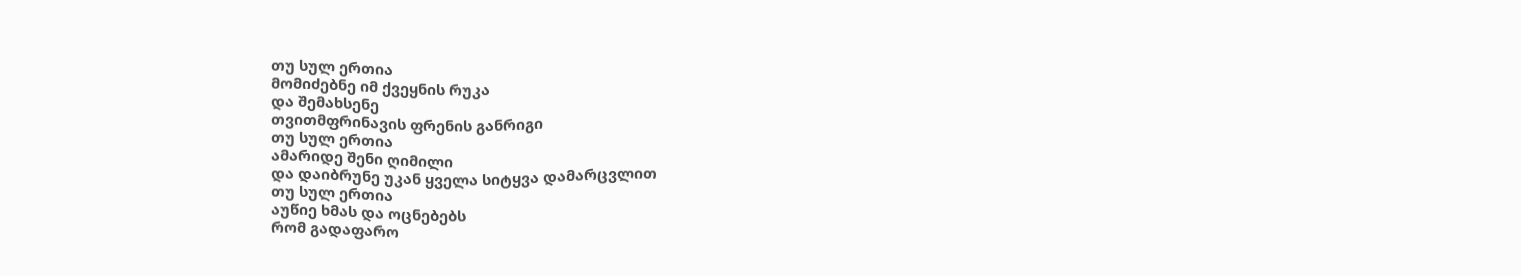თუ სულ ერთია
მომიძებნე იმ ქვეყნის რუკა
და შემახსენე
თვითმფრინავის ფრენის განრიგი
თუ სულ ერთია
ამარიდე შენი ღიმილი
და დაიბრუნე უკან ყველა სიტყვა დამარცვლით
თუ სულ ერთია
აუწიე ხმას და ოცნებებს
რომ გადაფარო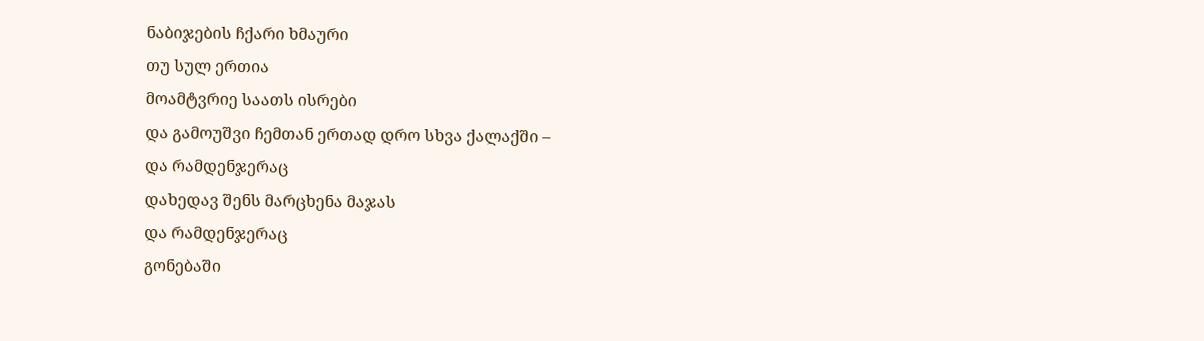ნაბიჯების ჩქარი ხმაური
თუ სულ ერთია
მოამტვრიე საათს ისრები
და გამოუშვი ჩემთან ერთად დრო სხვა ქალაქში –
და რამდენჯერაც
დახედავ შენს მარცხენა მაჯას
და რამდენჯერაც
გონებაში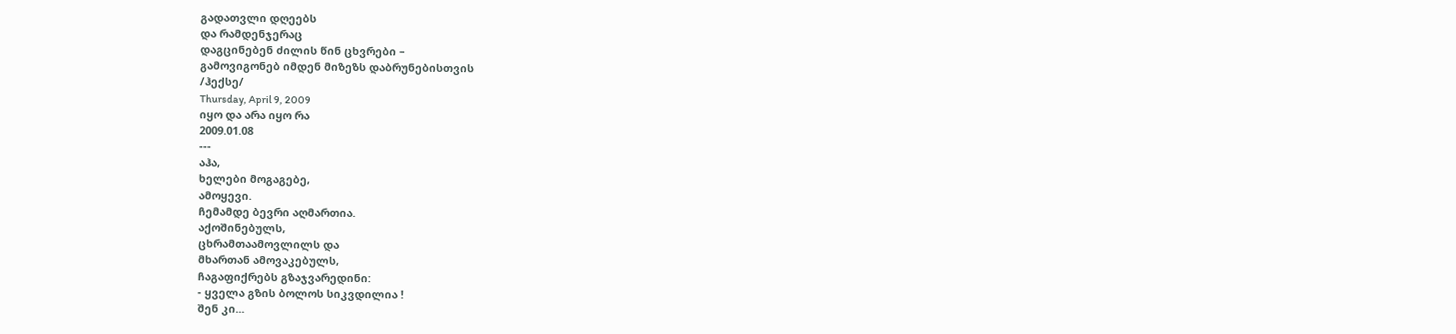გადათვლი დღეებს
და რამდენჯერაც
დაგცინებენ ძილის წინ ცხვრები –
გამოვიგონებ იმდენ მიზეზს დაბრუნებისთვის
/ჰექსე/
Thursday, April 9, 2009
იყო და არა იყო რა
2009.01.08
---
აჰა,
ხელები მოგაგებე,
ამოყევი.
ჩემამდე ბევრი აღმართია.
აქოშინებულს,
ცხრამთაამოვლილს და
მხართან ამოვაკებულს,
ჩაგაფიქრებს გზაჯვარედინი:
- ყველა გზის ბოლოს სიკვდილია !
შენ კი...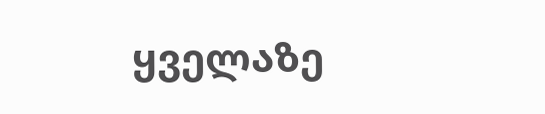ყველაზე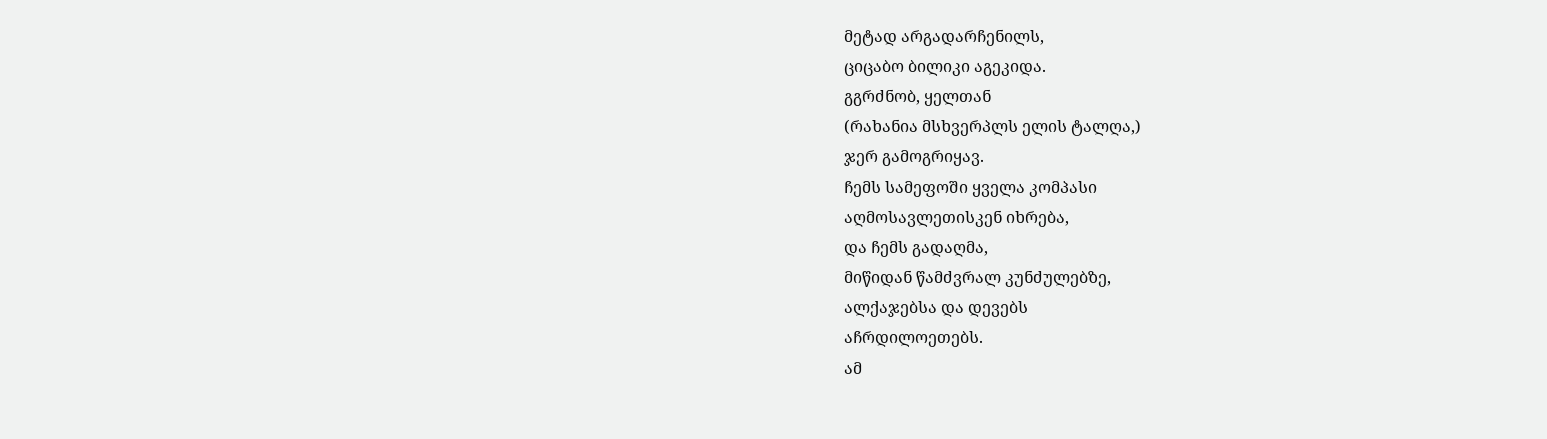მეტად არგადარჩენილს,
ციცაბო ბილიკი აგეკიდა.
გგრძნობ, ყელთან
(რახანია მსხვერპლს ელის ტალღა,)
ჯერ გამოგრიყავ.
ჩემს სამეფოში ყველა კომპასი
აღმოსავლეთისკენ იხრება,
და ჩემს გადაღმა,
მიწიდან წამძვრალ კუნძულებზე,
ალქაჯებსა და დევებს
აჩრდილოეთებს.
ამ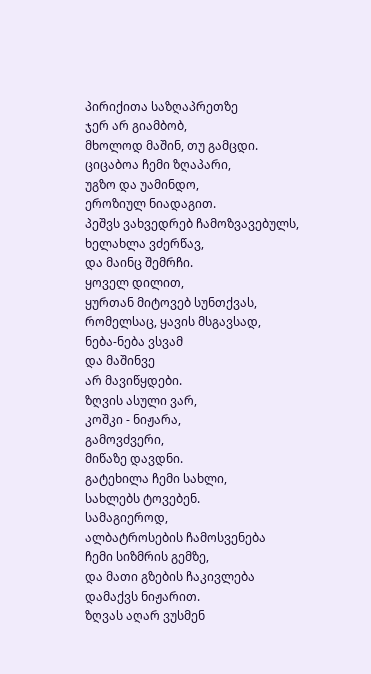პირიქითა საზღაპრეთზე
ჯერ არ გიამბობ,
მხოლოდ მაშინ, თუ გამცდი.
ციცაბოა ჩემი ზღაპარი,
უგზო და უამინდო,
ეროზიულ ნიადაგით.
პეშვს ვახვედრებ ჩამოზვავებულს,
ხელახლა ვძერწავ,
და მაინც შემრჩი.
ყოველ დილით,
ყურთან მიტოვებ სუნთქვას,
რომელსაც, ყავის მსგავსად,
ნება-ნება ვსვამ
და მაშინვე
არ მავიწყდები.
ზღვის ასული ვარ,
კოშკი - ნიჟარა,
გამოვძვერი,
მიწაზე დავდნი.
გატეხილა ჩემი სახლი,
სახლებს ტოვებენ.
სამაგიეროდ,
ალბატროსების ჩამოსვენება
ჩემი სიზმრის გემზე,
და მათი გზების ჩაკივლება
დამაქვს ნიჟარით.
ზღვას აღარ ვუსმენ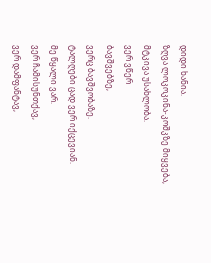დიდი ხანია.
ზღვა ლოკოკინა-კოშკზე მიყვება,
მტკივა უსახლობა.
ვერ ვწერ
ბავშვებზე,
ვერც ბავშვობაზე.
ტალღები ცად ვერ იქცევიან.
მე წყალი ვარ.
ვერ ჩამისუნთქავ,
ვერ დამფანტავ,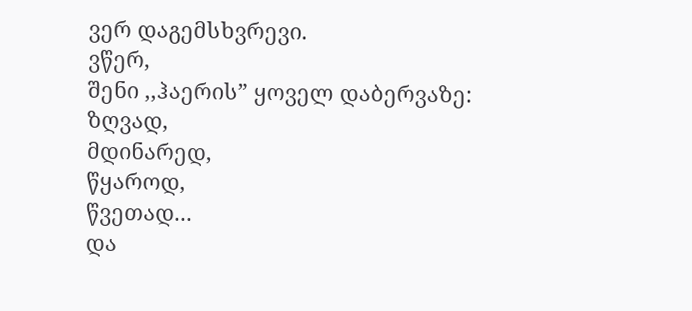ვერ დაგემსხვრევი.
ვწერ,
შენი ,,ჰაერის” ყოველ დაბერვაზე:
ზღვად,
მდინარედ,
წყაროდ,
წვეთად...
და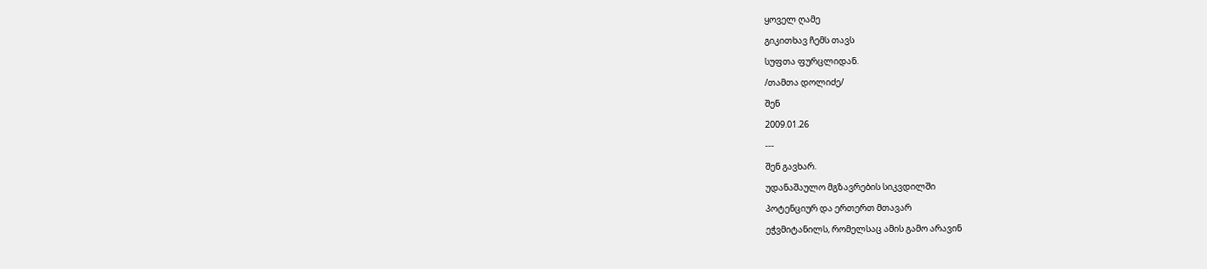ყოველ ღამე
გიკითხავ ჩემს თავს
სუფთა ფურცლიდან.
/თამთა დოლიძე/
შენ
2009.01.26
---
შენ გავხარ.
უდანაშაულო მგზავრების სიკვდილში
პოტენციურ და ერთერთ მთავარ
ეჭვმიტანილს, რომელსაც ამის გამო არავინ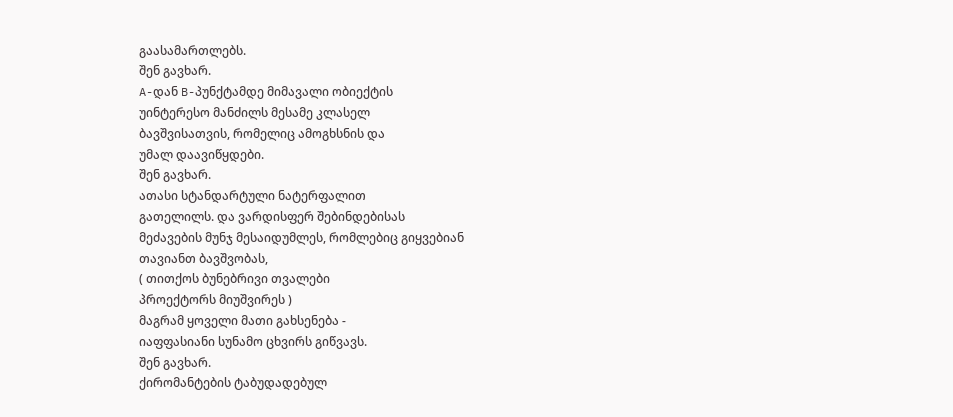გაასამართლებს.
შენ გავხარ.
A-დან B-პუნქტამდე მიმავალი ობიექტის
უინტერესო მანძილს მესამე კლასელ
ბავშვისათვის, რომელიც ამოგხსნის და
უმალ დაავიწყდები.
შენ გავხარ.
ათასი სტანდარტული ნატერფალით
გათელილს. და ვარდისფერ შებინდებისას
მეძავების მუნჯ მესაიდუმლეს, რომლებიც გიყვებიან
თავიანთ ბავშვობას,
( თითქოს ბუნებრივი თვალები
პროექტორს მიუშვირეს )
მაგრამ ყოველი მათი გახსენება -
იაფფასიანი სუნამო ცხვირს გიწვავს.
შენ გავხარ.
ქირომანტების ტაბუდადებულ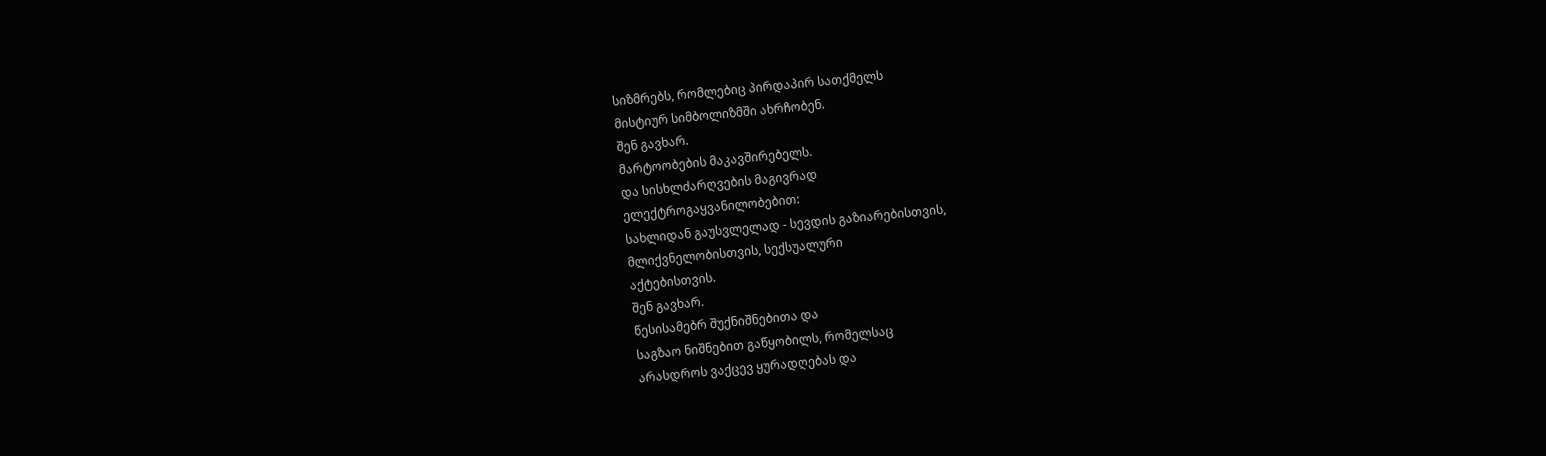სიზმრებს, რომლებიც პირდაპირ სათქმელს
მისტიურ სიმბოლიზმში ახრჩობენ.
შენ გავხარ.
მარტოობების მაკავშირებელს.
და სისხლძარღვების მაგივრად
ელექტროგაყვანილობებით:
სახლიდან გაუსვლელად - სევდის გაზიარებისთვის,
მლიქვნელობისთვის, სექსუალური
აქტებისთვის.
შენ გავხარ.
წესისამებრ შუქნიშნებითა და
საგზაო ნიშნებით გაწყობილს, რომელსაც
არასდროს ვაქცევ ყურადღებას და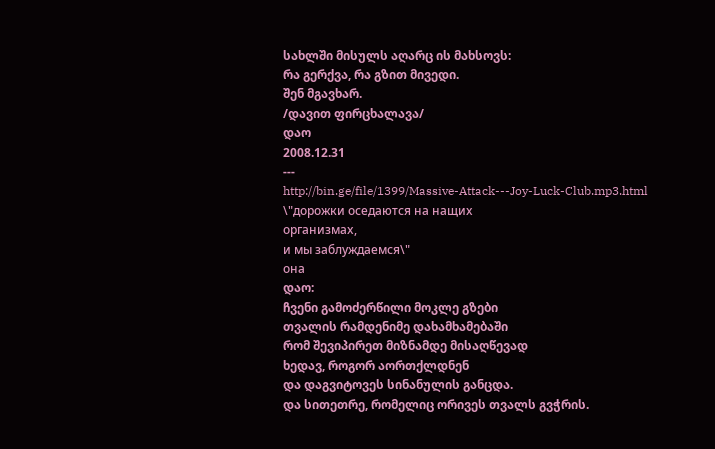სახლში მისულს აღარც ის მახსოვს:
რა გერქვა, რა გზით მივედი.
შენ მგავხარ.
/დავით ფირცხალავა/
დაო
2008.12.31
---
http://bin.ge/file/1399/Massive-Attack---Joy-Luck-Club.mp3.html
\"дорожки оседаются на нащиx
организмаx,
и мы заблуждаемся\"
она
დაო:
ჩვენი გამოძერწილი მოკლე გზები
თვალის რამდენიმე დახამხამებაში
რომ შევიპირეთ მიზნამდე მისაღწევად
ხედავ, როგორ აორთქლდნენ
და დაგვიტოვეს სინანულის განცდა.
და სითეთრე, რომელიც ორივეს თვალს გვჭრის.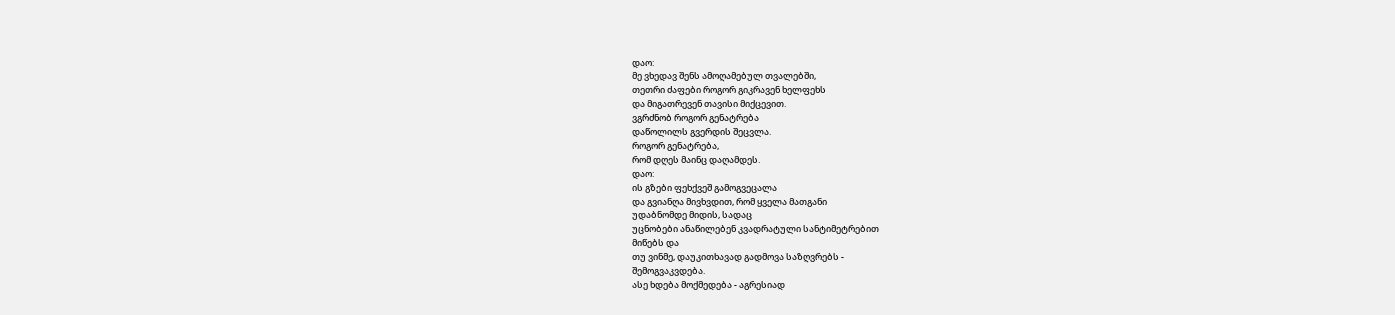დაო:
მე ვხედავ შენს ამოღამებულ თვალებში,
თეთრი ძაფები როგორ გიკრავენ ხელფეხს
და მიგათრევენ თავისი მიქცევით.
ვგრძნობ როგორ გენატრება
დაწოლილს გვერდის შეცვლა.
როგორ გენატრება,
რომ დღეს მაინც დაღამდეს.
დაო:
ის გზები ფეხქვეშ გამოგვეცალა
და გვიანღა მივხვდით, რომ ყველა მათგანი
უდაბნომდე მიდის, სადაც
უცნობები ანაწილებენ კვადრატული სანტიმეტრებით
მიწებს და
თუ ვინმე, დაუკითხავად გადმოვა საზღვრებს -
შემოგვაკვდება.
ასე ხდება მოქმედება - აგრესიად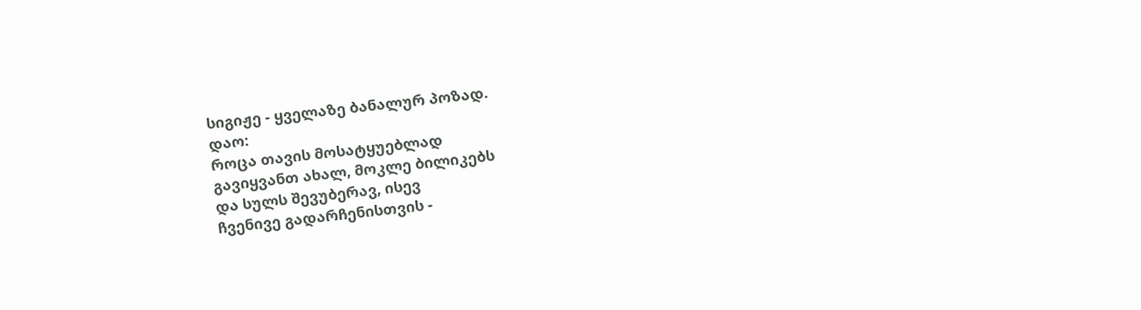სიგიჟე - ყველაზე ბანალურ პოზად.
დაო:
როცა თავის მოსატყუებლად
გავიყვანთ ახალ, მოკლე ბილიკებს
და სულს შევუბერავ, ისევ
ჩვენივე გადარჩენისთვის -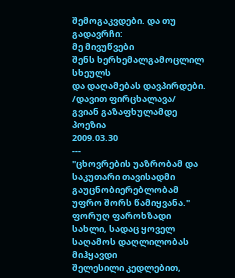შემოგაკვდები. და თუ გადავრჩი:
მე მივუწვები
შენს ხერხემალგამოცლილ სხეულს
და დაღამებას დავპირდები.
/დავით ფირცხალავა/
გვიან გაზაფხულამდე
პოეზია
2009.03.30
---
"ცხოვრების უაზრობამ და საკუთარი თავისადმი გაუცნობიერებლობამ
უფრო შორს წამიყვანა."
ფორუღ ფაროხზადი
სახლი, სადაც ყოველ საღამოს დაღლილობას მიჰყავდი
შელესილი კედლებით,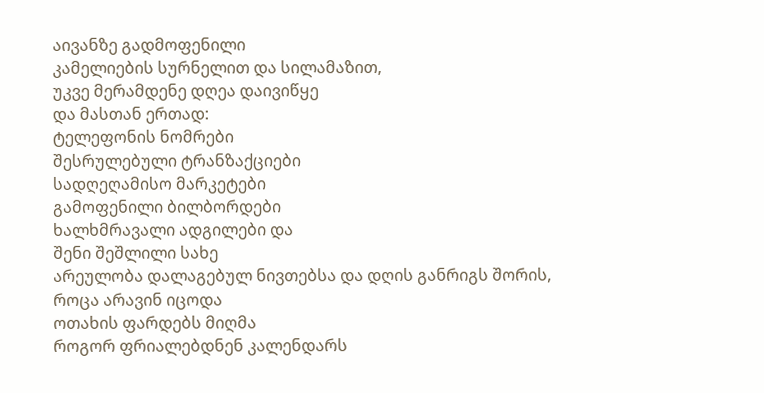აივანზე გადმოფენილი
კამელიების სურნელით და სილამაზით,
უკვე მერამდენე დღეა დაივიწყე
და მასთან ერთად:
ტელეფონის ნომრები
შესრულებული ტრანზაქციები
სადღეღამისო მარკეტები
გამოფენილი ბილბორდები
ხალხმრავალი ადგილები და
შენი შეშლილი სახე
არეულობა დალაგებულ ნივთებსა და დღის განრიგს შორის,
როცა არავინ იცოდა
ოთახის ფარდებს მიღმა
როგორ ფრიალებდნენ კალენდარს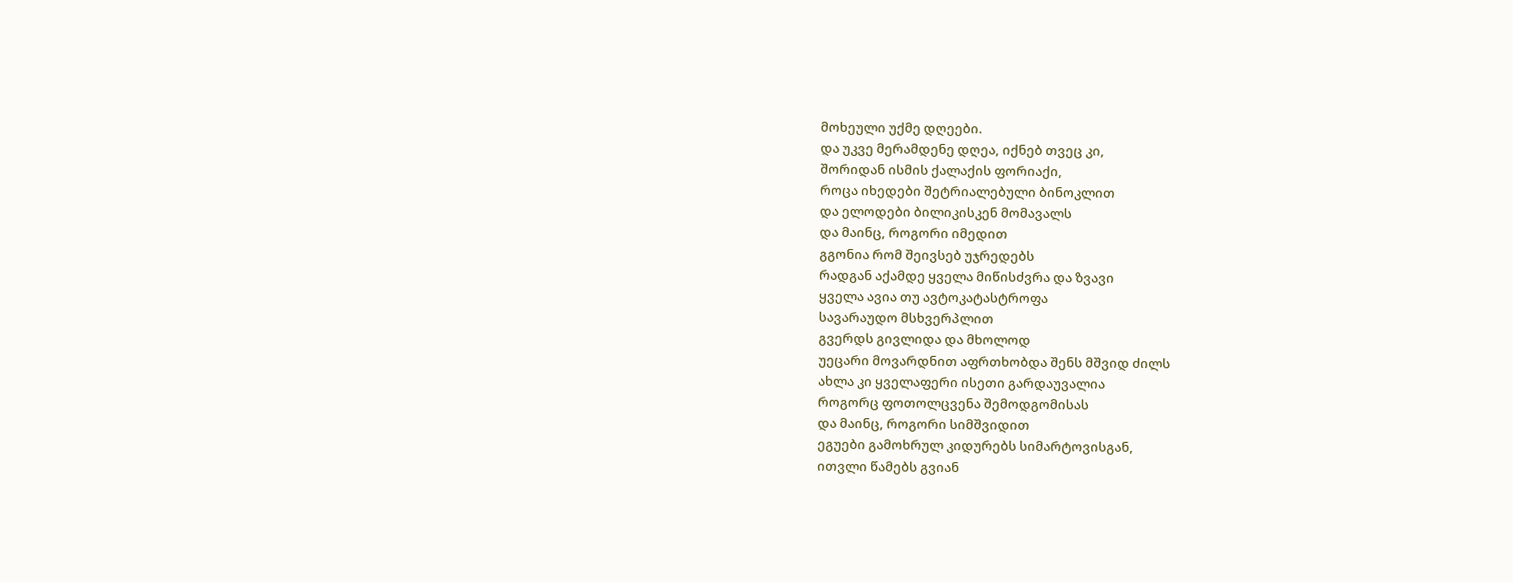მოხეული უქმე დღეები.
და უკვე მერამდენე დღეა, იქნებ თვეც კი,
შორიდან ისმის ქალაქის ფორიაქი,
როცა იხედები შეტრიალებული ბინოკლით
და ელოდები ბილიკისკენ მომავალს
და მაინც, როგორი იმედით
გგონია რომ შეივსებ უჯრედებს
რადგან აქამდე ყველა მიწისძვრა და ზვავი
ყველა ავია თუ ავტოკატასტროფა
სავარაუდო მსხვერპლით
გვერდს გივლიდა და მხოლოდ
უეცარი მოვარდნით აფრთხობდა შენს მშვიდ ძილს
ახლა კი ყველაფერი ისეთი გარდაუვალია
როგორც ფოთოლცვენა შემოდგომისას
და მაინც, როგორი სიმშვიდით
ეგუები გამოხრულ კიდურებს სიმარტოვისგან,
ითვლი წამებს გვიან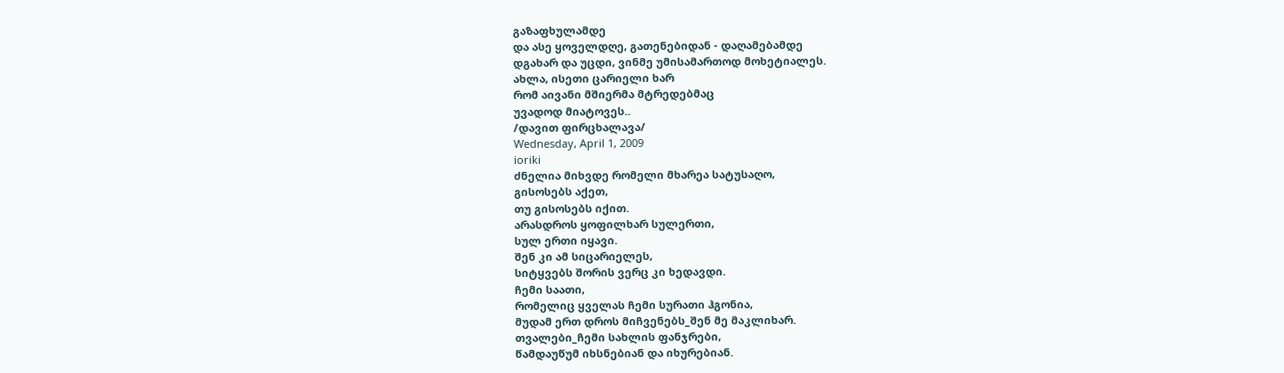გაზაფხულამდე
და ასე ყოველდღე, გათენებიდან - დაღამებამდე
დგახარ და უცდი, ვინმე უმისამართოდ მოხეტიალეს.
ახლა, ისეთი ცარიელი ხარ
რომ აივანი მშიერმა მტრედებმაც
უვადოდ მიატოვეს..
/დავით ფირცხალავა/
Wednesday, April 1, 2009
ioriki
ძნელია მიხვდე რომელი მხარეა სატუსაღო,
გისოსებს აქეთ,
თუ გისოსებს იქით.
არასდროს ყოფილხარ სულერთი,
სულ ერთი იყავი.
შენ კი ამ სიცარიელეს,
სიტყვებს შორის ვერც კი ხედავდი.
ჩემი საათი,
რომელიც ყველას ჩემი სურათი ჰგონია,
მუდამ ერთ დროს მიჩვენებს_შენ მე მაკლიხარ.
თვალები_ჩემი სახლის ფანჯრები,
წამდაუწუმ იხსნებიან და იხურებიან.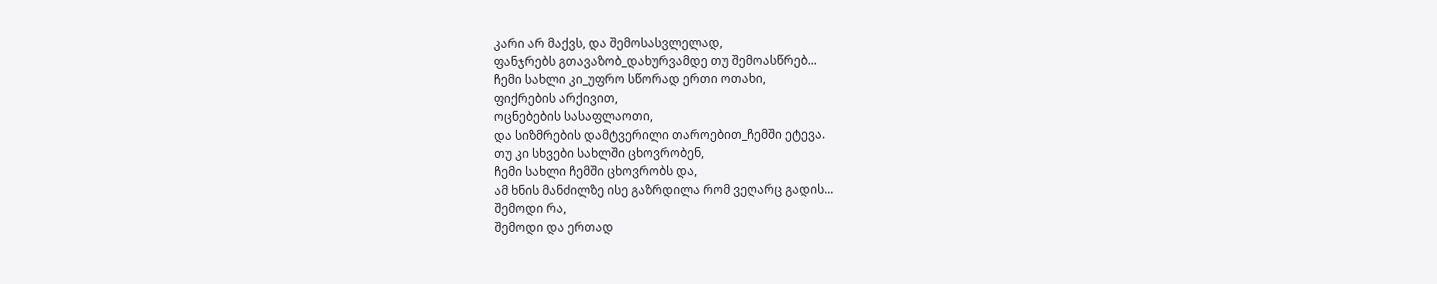კარი არ მაქვს, და შემოსასვლელად,
ფანჯრებს გთავაზობ_დახურვამდე თუ შემოასწრებ...
ჩემი სახლი კი_უფრო სწორად ერთი ოთახი,
ფიქრების არქივით,
ოცნებების სასაფლაოთი,
და სიზმრების დამტვერილი თაროებით_ჩემში ეტევა.
თუ კი სხვები სახლში ცხოვრობენ,
ჩემი სახლი ჩემში ცხოვრობს და,
ამ ხნის მანძილზე ისე გაზრდილა რომ ვეღარც გადის...
შემოდი რა,
შემოდი და ერთად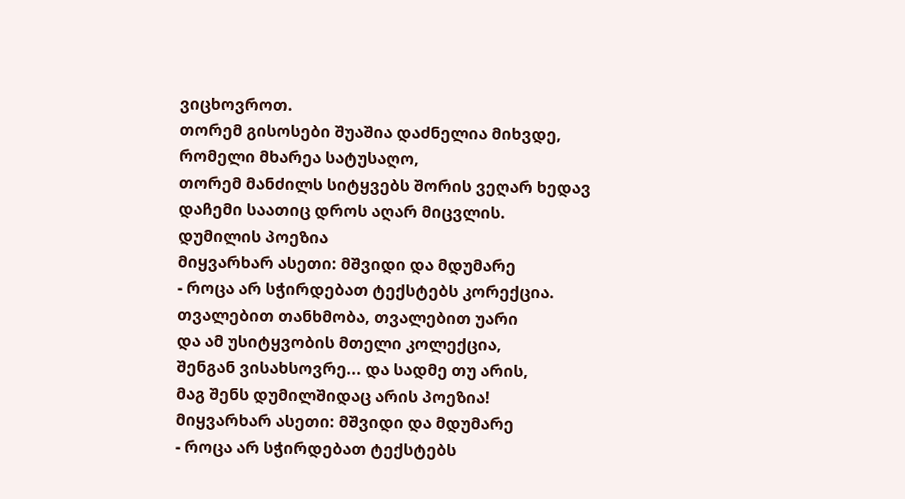ვიცხოვროთ.
თორემ გისოსები შუაშია დაძნელია მიხვდე,
რომელი მხარეა სატუსაღო,
თორემ მანძილს სიტყვებს შორის ვეღარ ხედავ
დაჩემი საათიც დროს აღარ მიცვლის.
დუმილის პოეზია
მიყვარხარ ასეთი: მშვიდი და მდუმარე
- როცა არ სჭირდებათ ტექსტებს კორექცია.
თვალებით თანხმობა, თვალებით უარი
და ამ უსიტყვობის მთელი კოლექცია,
შენგან ვისახსოვრე... და სადმე თუ არის,
მაგ შენს დუმილშიდაც არის პოეზია!
მიყვარხარ ასეთი: მშვიდი და მდუმარე
- როცა არ სჭირდებათ ტექსტებს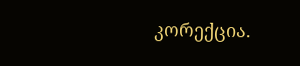კორექცია.